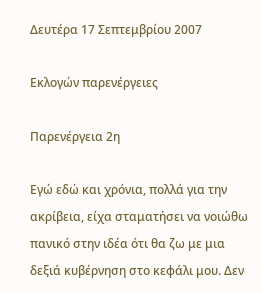Δευτέρα 17 Σεπτεμβρίου 2007

Εκλογών παρενέργειες

Παρενέργεια 2η

Εγώ εδώ και χρόνια, πολλά για την ακρίβεια, είχα σταματήσει να νοιώθω πανικό στην ιδέα ότι θα ζω με μια δεξιά κυβέρνηση στο κεφάλι μου. Δεν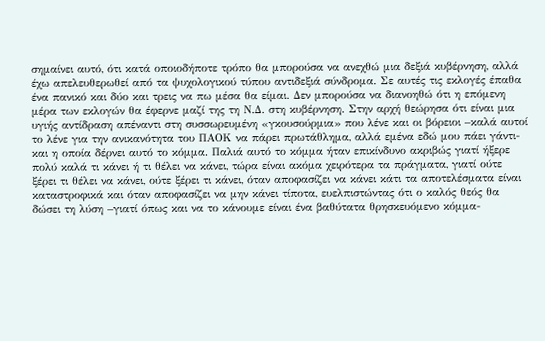σημαίνει αυτό, ότι κατά οποιοδήποτε τρόπο θα μπορούσα να ανεχθώ μια δεξιά κυβέρνηση, αλλά έχω απελευθερωθεί από τα ψυχολογικού τύπου αντιδεξιά σύνδρομα. Σε αυτές τις εκλογές έπαθα ένα πανικό και δύο και τρεις να πω μέσα θα είμαι. Δεν μπορούσα να διανοηθώ ότι η επόμενη μέρα των εκλογών θα έφερνε μαζί της τη Ν.Δ. στη κυβέρνηση. Στην αρχή θεώρησα ότι είναι μια υγιής αντίδραση απέναντι στη συσσωρευμένη «γκουσούρμια» που λένε και οι βόρειοι –καλά αυτοί το λένε για την ανικανότητα του ΠΑΟΚ να πάρει πρωτάθλημα, αλλά εμένα εδώ μου πάει γάντι- και η οποία δέρνει αυτό το κόμμα. Παλιά αυτό το κόμμα ήταν επικίνδυνο ακριβώς γιατί ήξερε πολύ καλά τι κάνει ή τι θέλει να κάνει, τώρα είναι ακόμα χειρότερα τα πράγματα, γιατί ούτε ξέρει τι θέλει να κάνει, ούτε ξέρει τι κάνει, όταν αποφασίζει να κάνει κάτι τα αποτελέσματα είναι καταστροφικά και όταν αποφασίζει να μην κάνει τίποτα, ευελπιστώντας ότι ο καλός θεός θα δώσει τη λύση –γιατί όπως και να το κάνουμε είναι ένα βαθύτατα θρησκευόμενο κόμμα-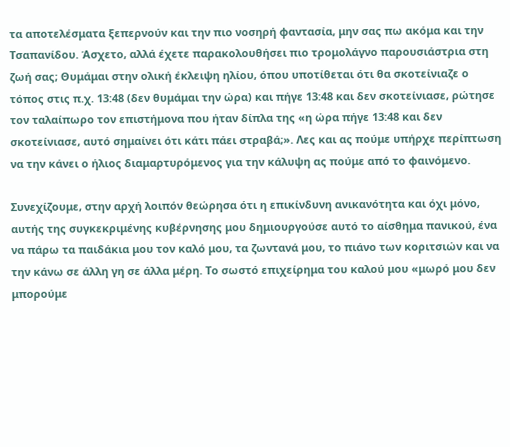τα αποτελέσματα ξεπερνούν και την πιο νοσηρή φαντασία, μην σας πω ακόμα και την Τσαπανίδου. Άσχετο, αλλά έχετε παρακολουθήσει πιο τρομολάγνο παρουσιάστρια στη ζωή σας; Θυμάμαι στην ολική έκλειψη ηλίου, όπου υποτίθεται ότι θα σκοτείνιαζε ο τόπος στις π.χ. 13:48 (δεν θυμάμαι την ώρα) και πήγε 13:48 και δεν σκοτείνιασε, ρώτησε τον ταλαίπωρο τον επιστήμονα που ήταν δίπλα της «η ώρα πήγε 13:48 και δεν σκοτείνιασε, αυτό σημαίνει ότι κάτι πάει στραβά;». Λες και ας πούμε υπήρχε περίπτωση να την κάνει ο ήλιος διαμαρτυρόμενος για την κάλυψη ας πούμε από το φαινόμενο.

Συνεχίζουμε, στην αρχή λοιπόν θεώρησα ότι η επικίνδυνη ανικανότητα και όχι μόνο, αυτής της συγκεκριμένης κυβέρνησης μου δημιουργούσε αυτό το αίσθημα πανικού, ένα να πάρω τα παιδάκια μου τον καλό μου, τα ζωντανά μου, το πιάνο των κοριτσιών και να την κάνω σε άλλη γη σε άλλα μέρη. Το σωστό επιχείρημα του καλού μου «μωρό μου δεν μπορούμε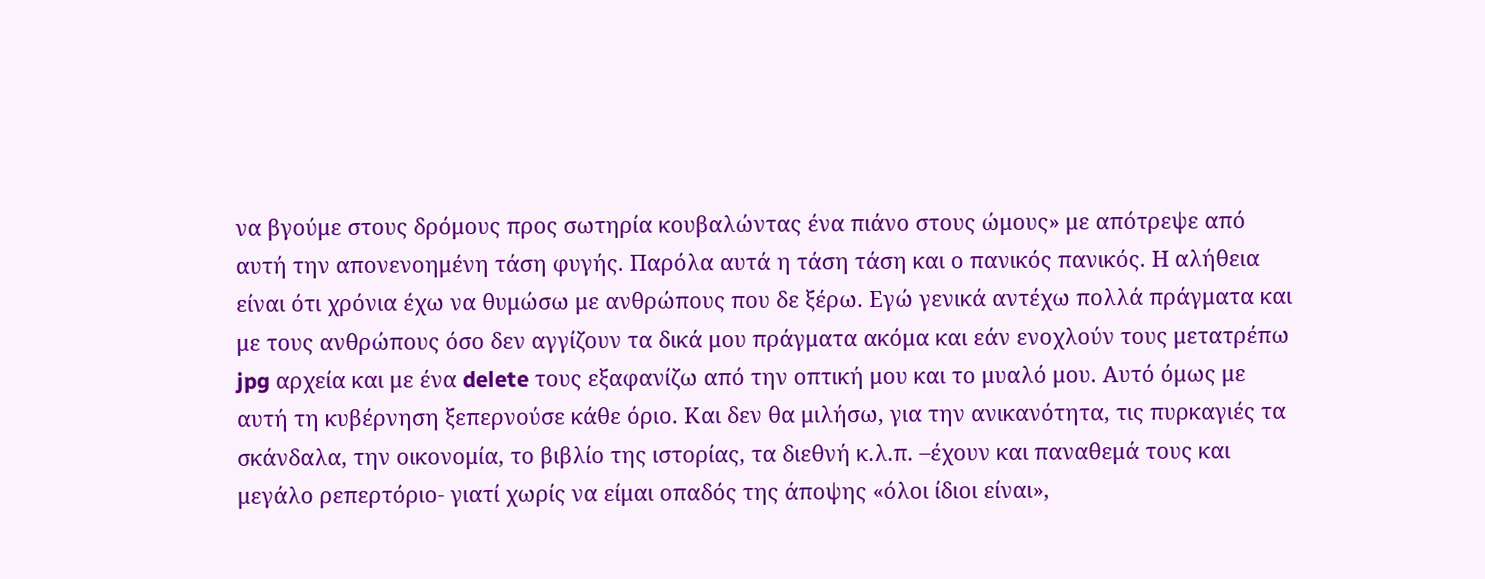να βγούμε στους δρόμους προς σωτηρία κουβαλώντας ένα πιάνο στους ώμους» με απότρεψε από αυτή την απονενοημένη τάση φυγής. Παρόλα αυτά η τάση τάση και ο πανικός πανικός. Η αλήθεια είναι ότι χρόνια έχω να θυμώσω με ανθρώπους που δε ξέρω. Εγώ γενικά αντέχω πολλά πράγματα και με τους ανθρώπους όσο δεν αγγίζουν τα δικά μου πράγματα ακόμα και εάν ενοχλούν τους μετατρέπω jpg αρχεία και με ένα delete τους εξαφανίζω από την οπτική μου και το μυαλό μου. Αυτό όμως με αυτή τη κυβέρνηση ξεπερνούσε κάθε όριο. Και δεν θα μιλήσω, για την ανικανότητα, τις πυρκαγιές τα σκάνδαλα, την οικονομία, το βιβλίο της ιστορίας, τα διεθνή κ.λ.π. –έχουν και παναθεμά τους και μεγάλο ρεπερτόριο- γιατί χωρίς να είμαι οπαδός της άποψης «όλοι ίδιοι είναι»,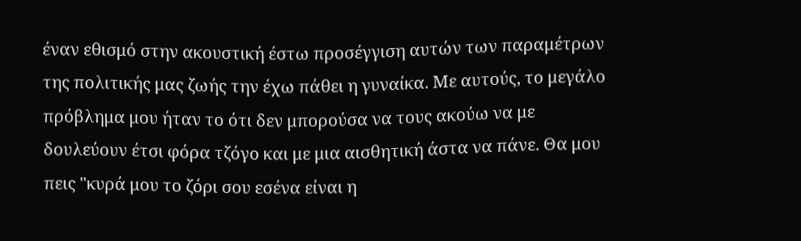έναν εθισμό στην ακουστική έστω προσέγγιση αυτών των παραμέτρων της πολιτικής μας ζωής την έχω πάθει η γυναίκα. Με αυτούς, το μεγάλο πρόβλημα μου ήταν το ότι δεν μπορούσα να τους ακούω να με δουλεύουν έτσι φόρα τζόγο και με μια αισθητική άστα να πάνε. Θα μου πεις "κυρά μου το ζόρι σου εσένα είναι η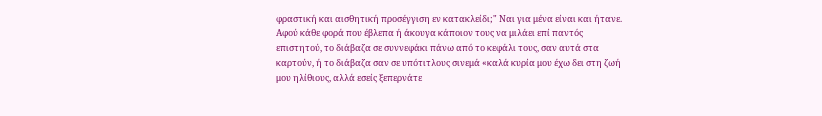φραστική και αισθητική προσέγγιση εν κατακλείδι;" Ναι για μένα είναι και ήτανε. Αφού κάθε φορά που έβλεπα ή άκουγα κάποιον τους να μιλάει επί παντός επιστητού, το διάβαζα σε συννεφάκι πάνω από το κεφάλι τους, σαν αυτά στα καρτούν, ή το διάβαζα σαν σε υπότιτλους σινεμά «καλά κυρία μου έχω δει στη ζωή μου ηλίθιους, αλλά εσείς ξεπερνάτε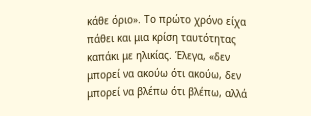κάθε όριο». Το πρώτο χρόνο είχα πάθει και μια κρίση ταυτότητας καπάκι με ηλικίας. Έλεγα, «δεν μπορεί να ακούω ότι ακούω, δεν μπορεί να βλέπω ότι βλέπω, αλλά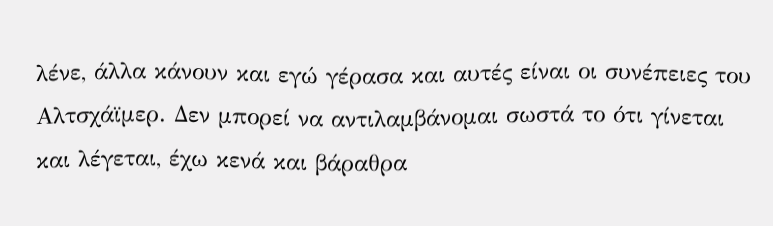λένε, άλλα κάνουν και εγώ γέρασα και αυτές είναι οι συνέπειες του Αλτσχάϊμερ. Δεν μπορεί να αντιλαμβάνομαι σωστά το ότι γίνεται και λέγεται, έχω κενά και βάραθρα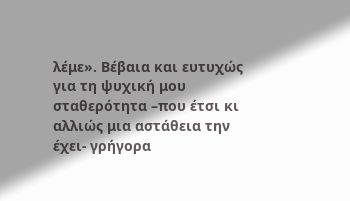λέμε». Βέβαια και ευτυχώς για τη ψυχική μου σταθερότητα –που έτσι κι αλλιώς μια αστάθεια την έχει- γρήγορα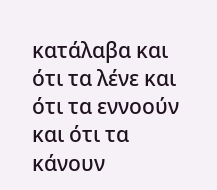κατάλαβα και ότι τα λένε και ότι τα εννοούν και ότι τα κάνουν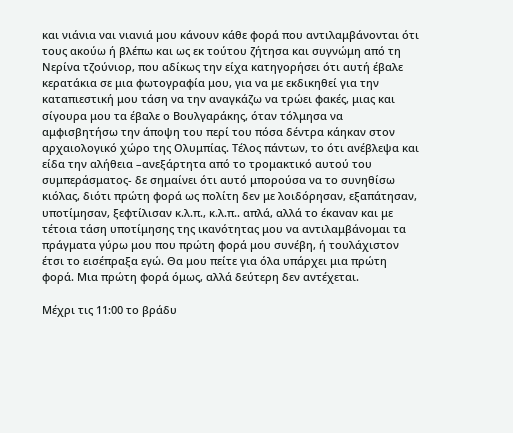και νιάνια ναι νιανιά μου κάνουν κάθε φορά που αντιλαμβάνονται ότι τους ακούω ή βλέπω και ως εκ τούτου ζήτησα και συγνώμη από τη Νερίνα τζούνιορ, που αδίκως την είχα κατηγορήσει ότι αυτή έβαλε κερατάκια σε μια φωτογραφία μου, για να με εκδικηθεί για την καταπιεστική μου τάση να την αναγκάζω να τρώει φακές, μιας και σίγουρα μου τα έβαλε ο Βουλγαράκης, όταν τόλμησα να αμφισβητήσω την άποψη του περί του πόσα δέντρα κάηκαν στον αρχαιολογικό χώρο της Ολυμπίας. Τέλος πάντων, το ότι ανέβλεψα και είδα την αλήθεια –ανεξάρτητα από το τρομακτικό αυτού του συμπεράσματος- δε σημαίνει ότι αυτό μπορούσα να το συνηθίσω κιόλας, διότι πρώτη φορά ως πολίτη δεν με λοιδόρησαν, εξαπάτησαν, υποτίμησαν, ξεφτίλισαν κ.λ.π., κ.λ.π.. απλά, αλλά το έκαναν και με τέτοια τάση υποτίμησης της ικανότητας μου να αντιλαμβάνομαι τα πράγματα γύρω μου που πρώτη φορά μου συνέβη, ή τουλάχιστον έτσι το εισέπραξα εγώ. Θα μου πείτε για όλα υπάρχει μια πρώτη φορά. Μια πρώτη φορά όμως, αλλά δεύτερη δεν αντέχεται.

Μέχρι τις 11:00 το βράδυ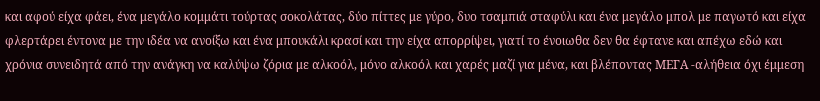και αφού είχα φάει, ένα μεγάλο κομμάτι τούρτας σοκολάτας, δύο πίττες με γύρο, δυο τσαμπιά σταφύλι και ένα μεγάλο μπολ με παγωτό και είχα φλερτάρει έντονα με την ιδέα να ανοίξω και ένα μπουκάλι κρασί και την είχα απορρίψει, γιατί το ένοιωθα δεν θα έφτανε και απέχω εδώ και χρόνια συνειδητά από την ανάγκη να καλύψω ζόρια με αλκοόλ, μόνο αλκοόλ και χαρές μαζί για μένα, και βλέποντας ΜΕΓΑ -αλήθεια όχι έμμεση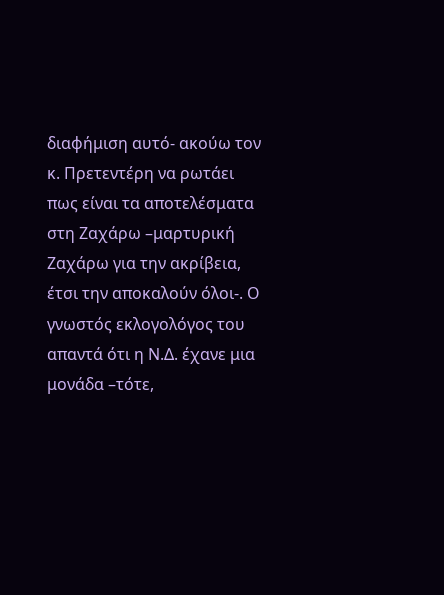διαφήμιση αυτό- ακούω τον κ. Πρετεντέρη να ρωτάει πως είναι τα αποτελέσματα στη Ζαχάρω –μαρτυρική Ζαχάρω για την ακρίβεια, έτσι την αποκαλούν όλοι-. Ο γνωστός εκλογολόγος του απαντά ότι η Ν.Δ. έχανε μια μονάδα –τότε,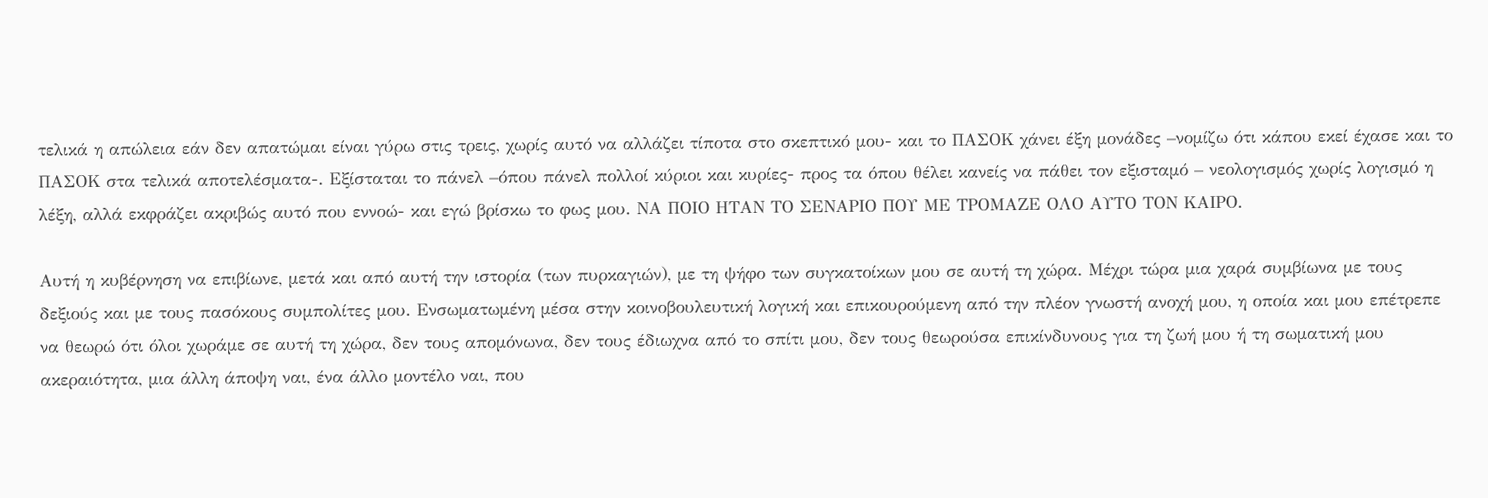τελικά η απώλεια εάν δεν απατώμαι είναι γύρω στις τρεις, χωρίς αυτό να αλλάζει τίποτα στο σκεπτικό μου- και το ΠΑΣΟΚ χάνει έξη μονάδες –νομίζω ότι κάπου εκεί έχασε και το ΠΑΣΟΚ στα τελικά αποτελέσματα-. Εξίσταται το πάνελ –όπου πάνελ πολλοί κύριοι και κυρίες- προς τα όπου θέλει κανείς να πάθει τον εξισταμό – νεολογισμός χωρίς λογισμό η λέξη, αλλά εκφράζει ακριβώς αυτό που εννοώ- και εγώ βρίσκω το φως μου. ΝΑ ΠΟΙΟ ΗΤΑΝ ΤΟ ΣΕΝΑΡΙΟ ΠΟΥ ΜΕ ΤΡΟΜΑΖΕ ΟΛΟ ΑΥΤΟ ΤΟΝ ΚΑΙΡΟ.

Αυτή η κυβέρνηση να επιβίωνε, μετά και από αυτή την ιστορία (των πυρκαγιών), με τη ψήφο των συγκατοίκων μου σε αυτή τη χώρα. Μέχρι τώρα μια χαρά συμβίωνα με τους δεξιούς και με τους πασόκους συμπολίτες μου. Ενσωματωμένη μέσα στην κοινοβουλευτική λογική και επικουρούμενη από την πλέον γνωστή ανοχή μου, η οποία και μου επέτρεπε να θεωρώ ότι όλοι χωράμε σε αυτή τη χώρα, δεν τους απομόνωνα, δεν τους έδιωχνα από το σπίτι μου, δεν τους θεωρούσα επικίνδυνους για τη ζωή μου ή τη σωματική μου ακεραιότητα, μια άλλη άποψη ναι, ένα άλλο μοντέλο ναι, που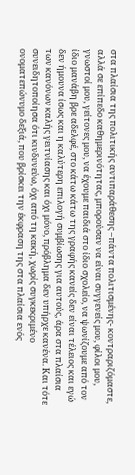στα πλαίσια της πολιτικής αντιπαράθεσης –πάντα πολιτισμένης- κοντραριζόμαστε, αλλά σε επίπεδο καθημερινότητας, μπορούσαν να είναι συγγενείς μου, φίλοι μου, γνωστοί μου, γείτονες μου, να έχουμε παιδιά στο ίδιο σχολείο, να ψωνίζουμε από τον ίδιο μανάβη βρε αδελφέ, στο κάτω κάτω της γραφής κανείς δεν είναι τέλειος και εγώ δεν ήμουνα ίσως και η καλύτερη επιλογή συμβίωσης για αυτούς, άρα στα πλαίσια των κανόνων καλής γειτνίασης και όχι μόνο, πρόβλημα δεν υπήρχε κανένα. Και τότε συνειδητοποίησα ότι κινδυνεύω, όχι από τη κακή, χωρίς συγκεκριμένο ονοματεπώνυμο δεξιά, που βρίσκει την έκφραση της στα πλαίσια ενός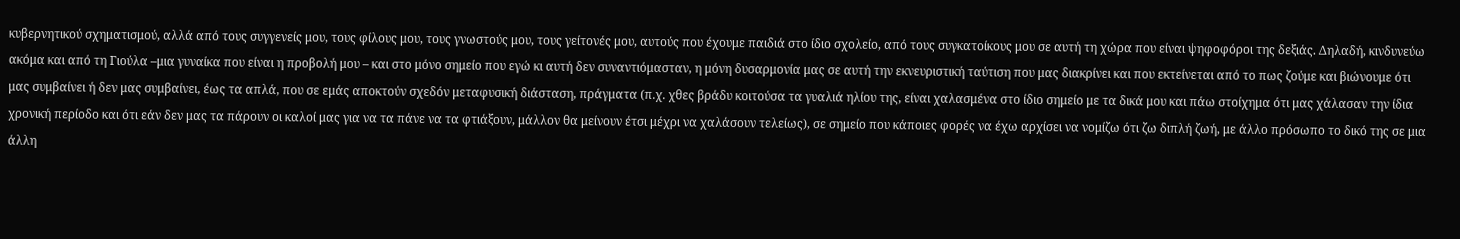κυβερνητικού σχηματισμού, αλλά από τους συγγενείς μου, τους φίλους μου, τους γνωστούς μου, τους γείτονές μου, αυτούς που έχουμε παιδιά στο ίδιο σχολείο, από τους συγκατοίκους μου σε αυτή τη χώρα που είναι ψηφοφόροι της δεξιάς. Δηλαδή, κινδυνεύω ακόμα και από τη Γιούλα –μια γυναίκα που είναι η προβολή μου – και στο μόνο σημείο που εγώ κι αυτή δεν συναντιόμασταν, η μόνη δυσαρμονία μας σε αυτή την εκνευριστική ταύτιση που μας διακρίνει και που εκτείνεται από το πως ζούμε και βιώνουμε ότι μας συμβαίνει ή δεν μας συμβαίνει, έως τα απλά, που σε εμάς αποκτούν σχεδόν μεταφυσική διάσταση, πράγματα (π.χ. χθες βράδυ κοιτούσα τα γυαλιά ηλίου της, είναι χαλασμένα στο ίδιο σημείο με τα δικά μου και πάω στοίχημα ότι μας χάλασαν την ίδια χρονική περίοδο και ότι εάν δεν μας τα πάρουν οι καλοί μας για να τα πάνε να τα φτιάξουν, μάλλον θα μείνουν έτσι μέχρι να χαλάσουν τελείως), σε σημείο που κάποιες φορές να έχω αρχίσει να νομίζω ότι ζω διπλή ζωή, με άλλο πρόσωπο το δικό της σε μια άλλη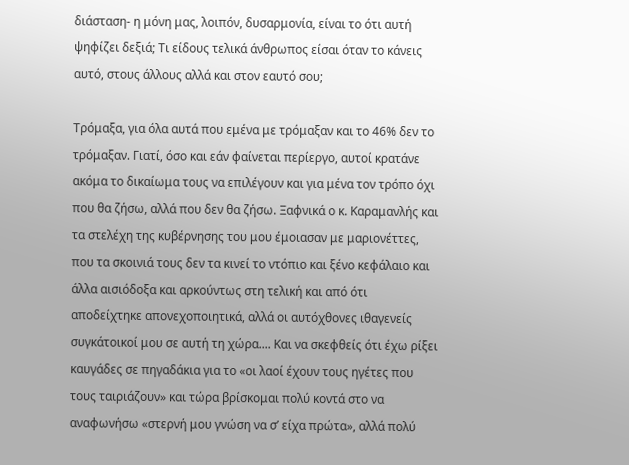διάσταση- η μόνη μας, λοιπόν, δυσαρμονία, είναι το ότι αυτή ψηφίζει δεξιά; Τι είδους τελικά άνθρωπος είσαι όταν το κάνεις αυτό, στους άλλους αλλά και στον εαυτό σου;

Τρόμαξα, για όλα αυτά που εμένα με τρόμαξαν και το 46% δεν το τρόμαξαν. Γιατί, όσο και εάν φαίνεται περίεργο, αυτοί κρατάνε ακόμα το δικαίωμα τους να επιλέγουν και για μένα τον τρόπο όχι που θα ζήσω, αλλά που δεν θα ζήσω. Ξαφνικά ο κ. Καραμανλής και τα στελέχη της κυβέρνησης του μου έμοιασαν με μαριονέττες, που τα σκοινιά τους δεν τα κινεί το ντόπιο και ξένο κεφάλαιο και άλλα αισιόδοξα και αρκούντως στη τελική και από ότι αποδείχτηκε απονεχοποιητικά, αλλά οι αυτόχθονες ιθαγενείς συγκάτοικοί μου σε αυτή τη χώρα.... Και να σκεφθείς ότι έχω ρίξει καυγάδες σε πηγαδάκια για το «οι λαοί έχουν τους ηγέτες που τους ταιριάζουν» και τώρα βρίσκομαι πολύ κοντά στο να αναφωνήσω «στερνή μου γνώση να σ’ είχα πρώτα», αλλά πολύ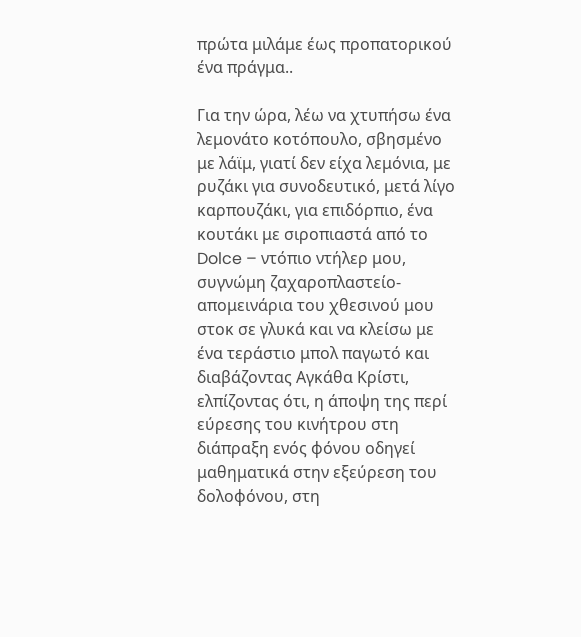πρώτα μιλάμε έως προπατορικού ένα πράγμα..

Για την ώρα, λέω να χτυπήσω ένα λεμονάτο κοτόπουλο, σβησμένο με λάϊμ, γιατί δεν είχα λεμόνια, με ρυζάκι για συνοδευτικό, μετά λίγο καρπουζάκι, για επιδόρπιο, ένα κουτάκι με σιροπιαστά από το Dolce – ντόπιο ντήλερ μου, συγνώμη ζαχαροπλαστείο- απομεινάρια του χθεσινού μου στοκ σε γλυκά και να κλείσω με ένα τεράστιο μπολ παγωτό και διαβάζοντας Αγκάθα Κρίστι, ελπίζοντας ότι, η άποψη της περί εύρεσης του κινήτρου στη διάπραξη ενός φόνου οδηγεί μαθηματικά στην εξεύρεση του δολοφόνου, στη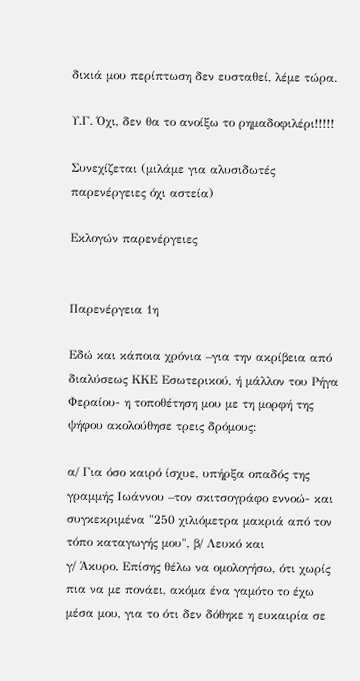δικιά μου περίπτωση δεν ευσταθεί, λέμε τώρα.

Υ.Γ. Όχι, δεν θα το ανοίξω το ρημαδοφιλέρι!!!!!

Συνεχίζεται (μιλάμε για αλυσιδωτές παρενέργειες όχι αστεία)

Εκλογών παρενέργειες


Παρενέργεια 1η

Εδώ και κάποια χρόνια –για την ακρίβεια από διαλύσεως ΚΚΕ Εσωτερικού, ή μάλλον του Ρήγα Φεραίου- η τοποθέτηση μου με τη μορφή της ψήφου ακολούθησε τρεις δρόμους:

α/ Για όσο καιρό ίσχυε, υπήρξα οπαδός της γραμμής Ιωάννου –τον σκιτσογράφο εννοώ- και συγκεκριμένα "250 χιλιόμετρα μακριά από τον τόπο καταγωγής μου", β/ Λευκό και
γ/ Άκυρο. Επίσης θέλω να ομολογήσω, ότι χωρίς πια να με πονάει, ακόμα ένα γαμότο το έχω μέσα μου, για το ότι δεν δόθηκε η ευκαιρία σε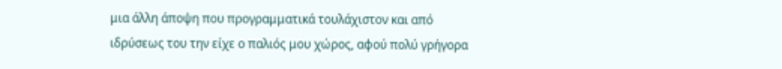μια άλλη άποψη που προγραμματικά τουλάχιστον και από ιδρύσεως του την είχε ο παλιός μου χώρος, αφού πολύ γρήγορα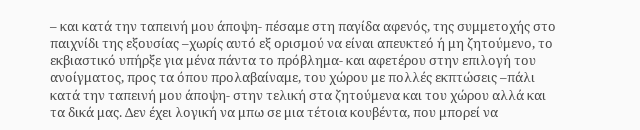– και κατά την ταπεινή μου άποψη- πέσαμε στη παγίδα αφενός, της συμμετοχής στο παιχνίδι της εξουσίας –χωρίς αυτό εξ ορισμού να είναι απευκτεό ή μη ζητούμενο, το εκβιαστικό υπήρξε για μένα πάντα το πρόβλημα- και αφετέρου στην επιλογή του ανοίγματος, προς τα όπου προλαβαίναμε, του χώρου με πολλές εκπτώσεις –πάλι κατά την ταπεινή μου άποψη- στην τελική στα ζητούμενα και του χώρου αλλά και τα δικά μας. Δεν έχει λογική να μπω σε μια τέτοια κουβέντα, που μπορεί να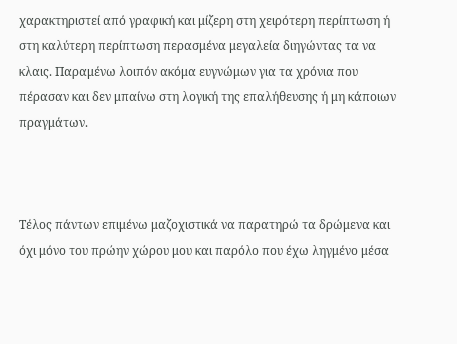χαρακτηριστεί από γραφική και μίζερη στη χειρότερη περίπτωση ή στη καλύτερη περίπτωση περασμένα μεγαλεία διηγώντας τα να κλαις. Παραμένω λοιπόν ακόμα ευγνώμων για τα χρόνια που πέρασαν και δεν μπαίνω στη λογική της επαλήθευσης ή μη κάποιων πραγμάτων.



Τέλος πάντων επιμένω μαζοχιστικά να παρατηρώ τα δρώμενα και όχι μόνο του πρώην χώρου μου και παρόλο που έχω ληγμένο μέσα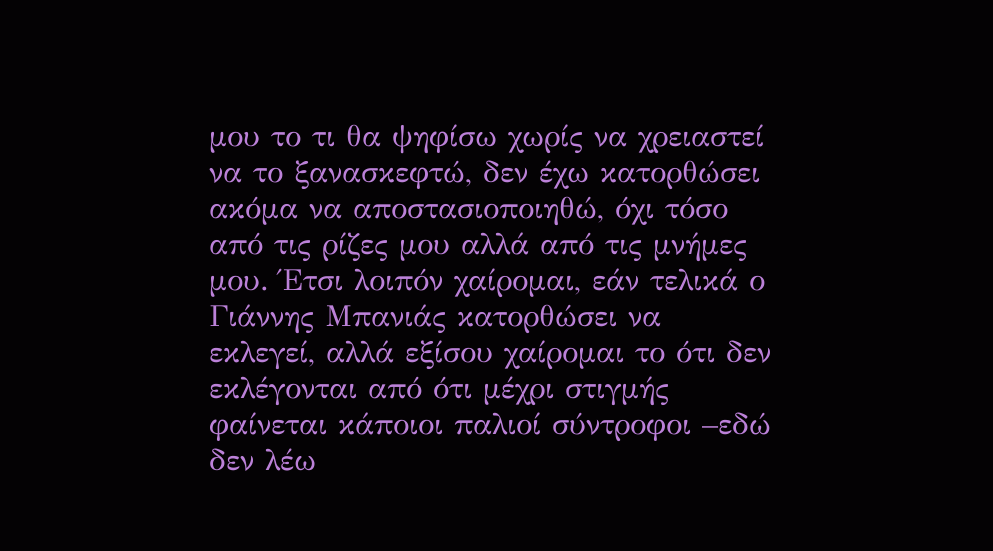μου το τι θα ψηφίσω χωρίς να χρειαστεί να το ξανασκεφτώ, δεν έχω κατορθώσει ακόμα να αποστασιοποιηθώ, όχι τόσο από τις ρίζες μου αλλά από τις μνήμες μου. Έτσι λοιπόν χαίρομαι, εάν τελικά ο Γιάννης Μπανιάς κατορθώσει να εκλεγεί, αλλά εξίσου χαίρομαι το ότι δεν εκλέγονται από ότι μέχρι στιγμής φαίνεται κάποιοι παλιοί σύντροφοι –εδώ δεν λέω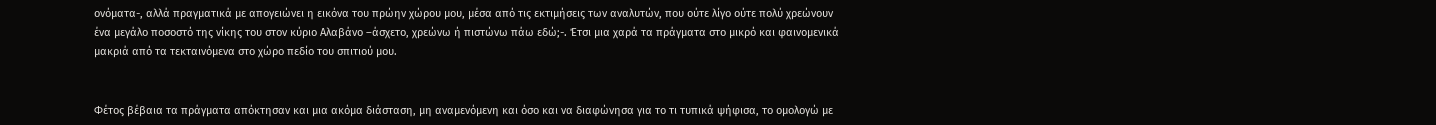ονόματα-, αλλά πραγματικά με απογειώνει η εικόνα του πρώην χώρου μου, μέσα από τις εκτιμήσεις των αναλυτών, που ούτε λίγο ούτε πολύ χρεώνουν ένα μεγάλο ποσοστό της νίκης του στον κύριο Αλαβάνο –άσχετο, χρεώνω ή πιστώνω πάω εδώ;-. Έτσι μια χαρά τα πράγματα στο μικρό και φαινομενικά μακριά από τα τεκταινόμενα στο χώρο πεδίο του σπιτιού μου.


Φέτος βέβαια τα πράγματα απόκτησαν και μια ακόμα διάσταση, μη αναμενόμενη και όσο και να διαφώνησα για το τι τυπικά ψήφισα, το ομολογώ με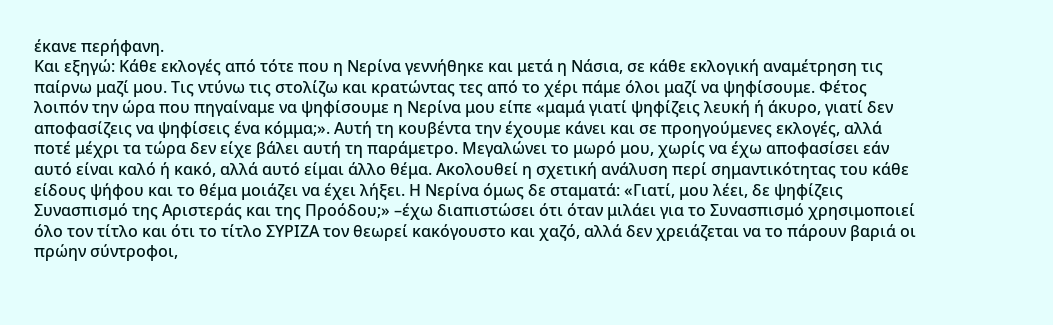έκανε περήφανη.
Και εξηγώ: Κάθε εκλογές από τότε που η Νερίνα γεννήθηκε και μετά η Νάσια, σε κάθε εκλογική αναμέτρηση τις παίρνω μαζί μου. Τις ντύνω τις στολίζω και κρατώντας τες από το χέρι πάμε όλοι μαζί να ψηφίσουμε. Φέτος λοιπόν την ώρα που πηγαίναμε να ψηφίσουμε η Νερίνα μου είπε «μαμά γιατί ψηφίζεις λευκή ή άκυρο, γιατί δεν αποφασίζεις να ψηφίσεις ένα κόμμα;». Αυτή τη κουβέντα την έχουμε κάνει και σε προηγούμενες εκλογές, αλλά ποτέ μέχρι τα τώρα δεν είχε βάλει αυτή τη παράμετρο. Μεγαλώνει το μωρό μου, χωρίς να έχω αποφασίσει εάν αυτό είναι καλό ή κακό, αλλά αυτό είμαι άλλο θέμα. Ακολουθεί η σχετική ανάλυση περί σημαντικότητας του κάθε είδους ψήφου και το θέμα μοιάζει να έχει λήξει. Η Νερίνα όμως δε σταματά: «Γιατί, μου λέει, δε ψηφίζεις Συνασπισμό της Αριστεράς και της Προόδου;» –έχω διαπιστώσει ότι όταν μιλάει για το Συνασπισμό χρησιμοποιεί όλο τον τίτλο και ότι το τίτλο ΣΥΡΙΖΑ τον θεωρεί κακόγουστο και χαζό, αλλά δεν χρειάζεται να το πάρουν βαριά οι πρώην σύντροφοι,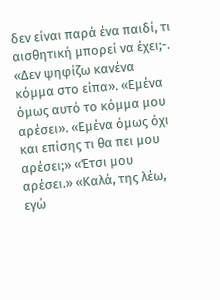δεν είναι παρά ένα παιδί, τι αισθητική μπορεί να έχει;-. «Δεν ψηφίζω κανένα κόμμα στο είπα». «Εμένα όμως αυτό το κόμμα μου αρέσει». «Εμένα όμως όχι και επίσης τι θα πει μου αρέσει;» «Έτσι μου αρέσει.» «Καλά, της λέω, εγώ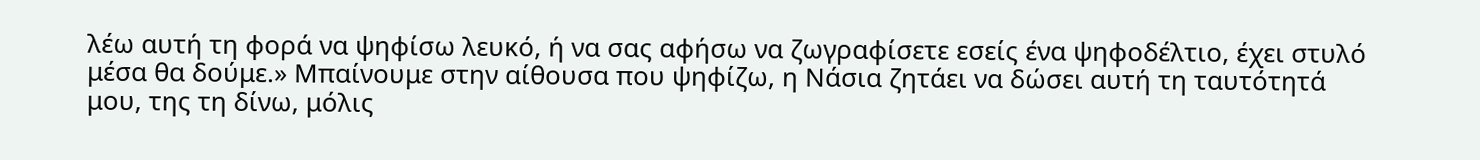λέω αυτή τη φορά να ψηφίσω λευκό, ή να σας αφήσω να ζωγραφίσετε εσείς ένα ψηφοδέλτιο, έχει στυλό μέσα θα δούμε.» Μπαίνουμε στην αίθουσα που ψηφίζω, η Νάσια ζητάει να δώσει αυτή τη ταυτότητά μου, της τη δίνω, μόλις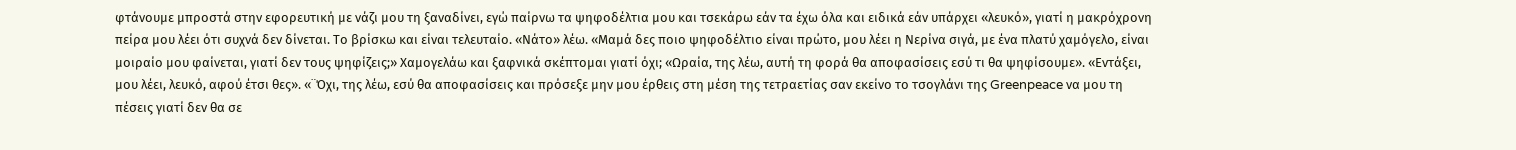φτάνουμε μπροστά στην εφορευτική με νάζι μου τη ξαναδίνει, εγώ παίρνω τα ψηφοδέλτια μου και τσεκάρω εάν τα έχω όλα και ειδικά εάν υπάρχει «λευκό», γιατί η μακρόχρονη πείρα μου λέει ότι συχνά δεν δίνεται. Το βρίσκω και είναι τελευταίο. «Νάτο» λέω. «Μαμά δες ποιο ψηφοδέλτιο είναι πρώτο, μου λέει η Νερίνα σιγά, με ένα πλατύ χαμόγελο, είναι μοιραίο μου φαίνεται, γιατί δεν τους ψηφίζεις;» Χαμογελάω και ξαφνικά σκέπτομαι γιατί όχι; «Ωραία, της λέω, αυτή τη φορά θα αποφασίσεις εσύ τι θα ψηφίσουμε». «Εντάξει, μου λέει, λευκό, αφού έτσι θες». «¨Όχι, της λέω, εσύ θα αποφασίσεις και πρόσεξε μην μου έρθεις στη μέση της τετραετίας σαν εκείνο το τσογλάνι της Greenpeace να μου τη πέσεις γιατί δεν θα σε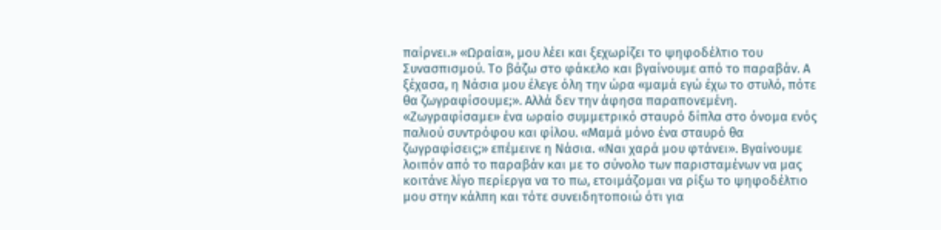παίρνει.» «Ωραία», μου λέει και ξεχωρίζει το ψηφοδέλτιο του Συνασπισμού. Το βάζω στο φάκελο και βγαίνουμε από το παραβάν. Α ξέχασα, η Νάσια μου έλεγε όλη την ώρα «μαμά εγώ έχω το στυλό, πότε θα ζωγραφίσουμε;». Αλλά δεν την άφησα παραπονεμένη. «Ζωγραφίσαμε» ένα ωραίο συμμετρικό σταυρό δίπλα στο όνομα ενός παλιού συντρόφου και φίλου. «Μαμά μόνο ένα σταυρό θα ζωγραφίσεις;» επέμεινε η Νάσια. «Ναι χαρά μου φτάνει». Βγαίνουμε λοιπόν από το παραβάν και με το σύνολο των παρισταμένων να μας κοιτάνε λίγο περίεργα να το πω, ετοιμάζομαι να ρίξω το ψηφοδέλτιο μου στην κάλπη και τότε συνειδητοποιώ ότι για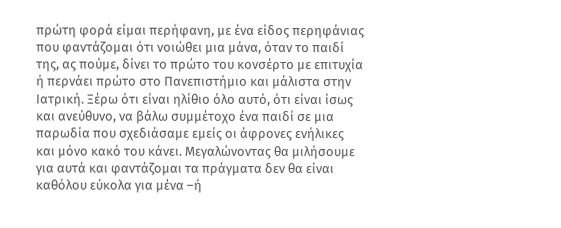πρώτη φορά είμαι περήφανη, με ένα είδος περηφάνιας που φαντάζομαι ότι νοιώθει μια μάνα, όταν το παιδί της, ας πούμε, δίνει το πρώτο του κονσέρτο με επιτυχία ή περνάει πρώτο στο Πανεπιστήμιο και μάλιστα στην Ιατρική. Ξέρω ότι είναι ηλίθιο όλο αυτό, ότι είναι ίσως και ανεύθυνο, να βάλω συμμέτοχο ένα παιδί σε μια παρωδία που σχεδιάσαμε εμείς οι άφρονες ενήλικες και μόνο κακό του κάνει. Μεγαλώνοντας θα μιλήσουμε για αυτά και φαντάζομαι τα πράγματα δεν θα είναι καθόλου εύκολα για μένα –ή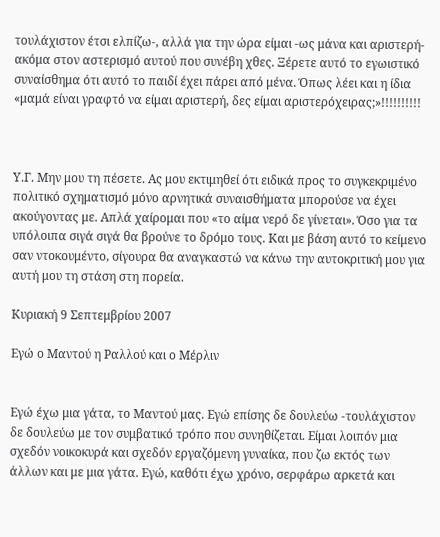τουλάχιστον έτσι ελπίζω-, αλλά για την ώρα είμαι -ως μάνα και αριστερή- ακόμα στον αστερισμό αυτού που συνέβη χθες. Ξέρετε αυτό το εγωιστικό συναίσθημα ότι αυτό το παιδί έχει πάρει από μένα. Όπως λέει και η ίδια «μαμά είναι γραφτό να είμαι αριστερή, δες είμαι αριστερόχειρας;»!!!!!!!!!!



Υ.Γ. Μην μου τη πέσετε. Ας μου εκτιμηθεί ότι ειδικά προς το συγκεκριμένο πολιτικό σχηματισμό μόνο αρνητικά συναισθήματα μπορούσε να έχει ακούγοντας με. Απλά χαίρομαι που «το αίμα νερό δε γίνεται». Όσο για τα υπόλοιπα σιγά σιγά θα βρούνε το δρόμο τους. Και με βάση αυτό το κείμενο σαν ντοκουμέντο, σίγουρα θα αναγκαστώ να κάνω την αυτοκριτική μου για αυτή μου τη στάση στη πορεία.

Κυριακή 9 Σεπτεμβρίου 2007

Εγώ ο Μαντού η Ραλλού και ο Μέρλιν


Εγώ έχω μια γάτα, το Μαντού μας. Εγώ επίσης δε δουλεύω -τουλάχιστον δε δουλεύω με τον συμβατικό τρόπο που συνηθίζεται. Είμαι λοιπόν μια σχεδόν νοικοκυρά και σχεδόν εργαζόμενη γυναίκα, που ζω εκτός των άλλων και με μια γάτα. Εγώ, καθότι έχω χρόνο, σερφάρω αρκετά και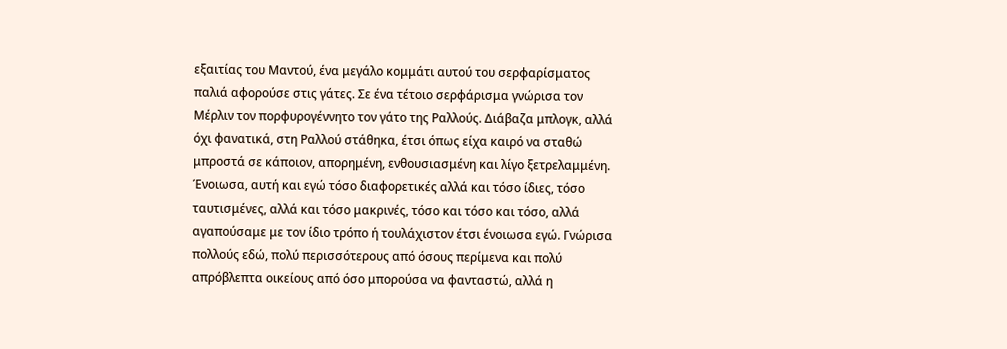εξαιτίας του Μαντού, ένα μεγάλο κομμάτι αυτού του σερφαρίσματος παλιά αφορούσε στις γάτες. Σε ένα τέτοιο σερφάρισμα γνώρισα τον Μέρλιν τον πορφυρογέννητο τον γάτο της Ραλλούς. Διάβαζα μπλογκ, αλλά όχι φανατικά, στη Ραλλού στάθηκα, έτσι όπως είχα καιρό να σταθώ μπροστά σε κάποιον, απορημένη, ενθουσιασμένη και λίγο ξετρελαμμένη. Ένοιωσα, αυτή και εγώ τόσο διαφορετικές αλλά και τόσο ίδιες, τόσο ταυτισμένες, αλλά και τόσο μακρινές, τόσο και τόσο και τόσο, αλλά αγαπούσαμε με τον ίδιο τρόπο ή τουλάχιστον έτσι ένοιωσα εγώ. Γνώρισα πολλούς εδώ, πολύ περισσότερους από όσους περίμενα και πολύ απρόβλεπτα οικείους από όσο μπορούσα να φανταστώ, αλλά η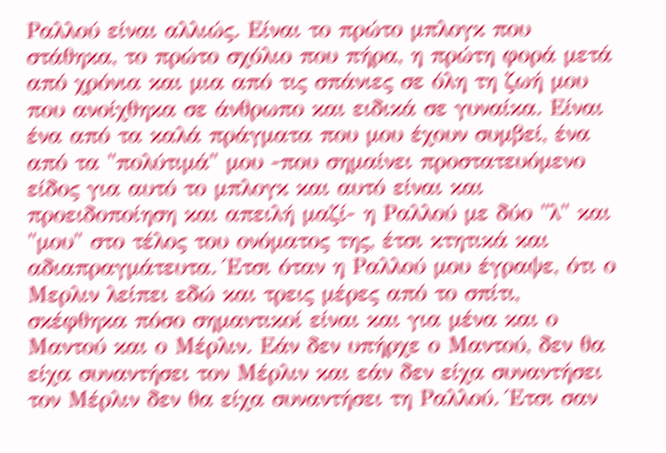Ραλλού είναι αλλιώς. Είναι το πρώτο μπλογκ που στάθηκα, το πρώτο σχόλιο που πήρα, η πρώτη φορά μετά από χρόνια και μια από τις σπάνιες σε όλη τη ζωή μου που ανοίχθηκα σε άνθρωπο και ειδικά σε γυναίκα. Είναι ένα από τα καλά πράγματα που μου έχουν συμβεί, ένα από τα "πολύτιμά" μου -που σημαίνει προστατευόμενο είδος για αυτό το μπλογκ και αυτό είναι και προειδοποίηση και απειλή μαζί- η Ραλλού με δύο "λ" και "μου" στο τέλος του ονόματος της, έτσι κτητικά και αδιαπραγμάτευτα. Έτσι όταν η Ραλλού μου έγραψε, ότι ο Μερλιν λείπει εδώ και τρεις μέρες από το σπίτι, σκέφθηκα πόσο σημαντικοί είναι και για μένα και ο Μαντού και ο Μέρλιν. Εάν δεν υπήρχε ο Μαντού, δεν θα είχα συναντήσει τον Μέρλιν και εάν δεν είχα συναντήσει τον Μέρλιν δεν θα είχα συναντήσει τη Ραλλού. Έτσι σαν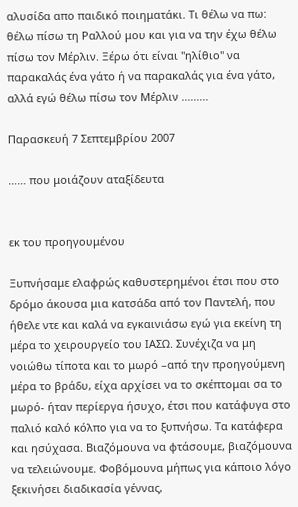αλυσίδα απο παιδικό ποιηματάκι. Τι θέλω να πω: θέλω πίσω τη Ραλλού μου και για να την έχω θέλω πίσω τον Μέρλιν. Ξέρω ότι είναι "ηλίθιο" να παρακαλάς ένα γάτο ή να παρακαλάς για ένα γάτο, αλλά εγώ θέλω πίσω τον Μέρλιν .........

Παρασκευή 7 Σεπτεμβρίου 2007

…… που μοιάζουν αταξίδευτα


εκ του προηγουμένου

Ξυπνήσαμε ελαφρώς καθυστερημένοι έτσι που στο δρόμο άκουσα μια κατσάδα από τον Παντελή, που ήθελε ντε και καλά να εγκαινιάσω εγώ για εκείνη τη μέρα το χειρουργείο του ΙΑΣΩ. Συνέχιζα να μη νοιώθω τίποτα και το μωρό –από την προηγούμενη μέρα το βράδυ, είχα αρχίσει να το σκέπτομαι σα το μωρό- ήταν περίεργα ήσυχο, έτσι που κατάφυγα στο παλιό καλό κόλπο για να το ξυπνήσω. Τα κατάφερα και ησύχασα. Βιαζόμουνα να φτάσουμε, βιαζόμουνα να τελειώνουμε. Φοβόμουνα μήπως για κάποιο λόγο ξεκινήσει διαδικασία γέννας,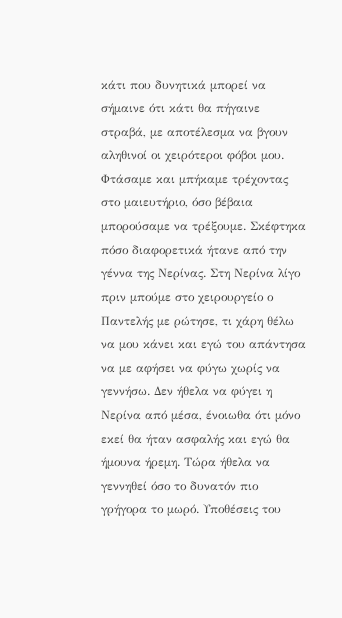κάτι που δυνητικά μπορεί να σήμαινε ότι κάτι θα πήγαινε στραβά, με αποτέλεσμα να βγουν αληθινοί οι χειρότεροι φόβοι μου. Φτάσαμε και μπήκαμε τρέχοντας στο μαιευτήριο, όσο βέβαια μπορούσαμε να τρέξουμε. Σκέφτηκα πόσο διαφορετικά ήτανε από την γέννα της Νερίνας. Στη Νερίνα λίγο πριν μπούμε στο χειρουργείο ο Παντελής με ρώτησε, τι χάρη θέλω να μου κάνει και εγώ του απάντησα να με αφήσει να φύγω χωρίς να γεννήσω. Δεν ήθελα να φύγει η Νερίνα από μέσα, ένοιωθα ότι μόνο εκεί θα ήταν ασφαλής και εγώ θα ήμουνα ήρεμη. Τώρα ήθελα να γεννηθεί όσο το δυνατόν πιο γρήγορα το μωρό. Υποθέσεις του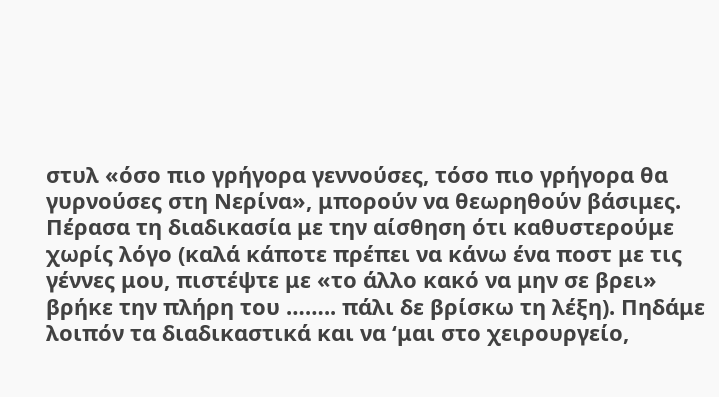στυλ «όσο πιο γρήγορα γεννούσες, τόσο πιο γρήγορα θα γυρνούσες στη Νερίνα», μπορούν να θεωρηθούν βάσιμες. Πέρασα τη διαδικασία με την αίσθηση ότι καθυστερούμε χωρίς λόγο (καλά κάποτε πρέπει να κάνω ένα ποστ με τις γέννες μου, πιστέψτε με «το άλλο κακό να μην σε βρει» βρήκε την πλήρη του …….. πάλι δε βρίσκω τη λέξη). Πηδάμε λοιπόν τα διαδικαστικά και να ‘μαι στο χειρουργείο,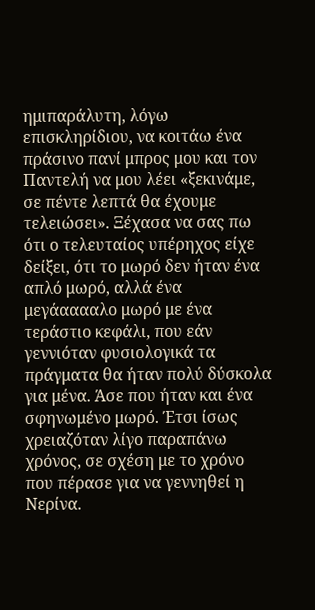ημιπαράλυτη, λόγω επισκληρίδιου, να κοιτάω ένα πράσινο πανί μπρος μου και τον Παντελή να μου λέει «ξεκινάμε, σε πέντε λεπτά θα έχουμε τελειώσει». Ξέχασα να σας πω ότι ο τελευταίος υπέρηχος είχε δείξει, ότι το μωρό δεν ήταν ένα απλό μωρό, αλλά ένα μεγάααααλο μωρό με ένα τεράστιο κεφάλι, που εάν γεννιόταν φυσιολογικά τα πράγματα θα ήταν πολύ δύσκολα για μένα. Άσε που ήταν και ένα σφηνωμένο μωρό. Έτσι ίσως χρειαζόταν λίγο παραπάνω χρόνος, σε σχέση με το χρόνο που πέρασε για να γεννηθεί η Νερίνα.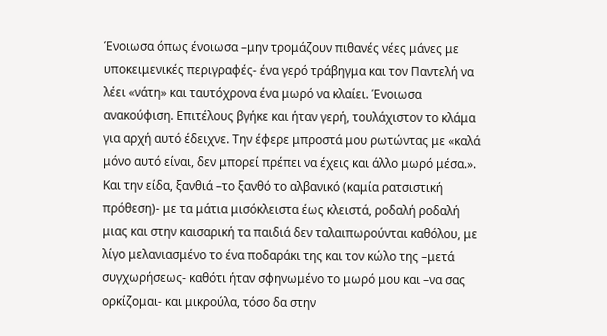Ένοιωσα όπως ένοιωσα –μην τρομάζουν πιθανές νέες μάνες με υποκειμενικές περιγραφές- ένα γερό τράβηγμα και τον Παντελή να λέει «νάτη» και ταυτόχρονα ένα μωρό να κλαίει. Ένοιωσα ανακούφιση. Επιτέλους βγήκε και ήταν γερή, τουλάχιστον το κλάμα για αρχή αυτό έδειχνε. Την έφερε μπροστά μου ρωτώντας με «καλά μόνο αυτό είναι, δεν μπορεί πρέπει να έχεις και άλλο μωρό μέσα.». Και την είδα, ξανθιά –το ξανθό το αλβανικό (καμία ρατσιστική πρόθεση)- με τα μάτια μισόκλειστα έως κλειστά, ροδαλή ροδαλή μιας και στην καισαρική τα παιδιά δεν ταλαιπωρούνται καθόλου, με λίγο μελανιασμένο το ένα ποδαράκι της και τον κώλο της –μετά συγχωρήσεως- καθότι ήταν σφηνωμένο το μωρό μου και –να σας ορκίζομαι- και μικρούλα, τόσο δα στην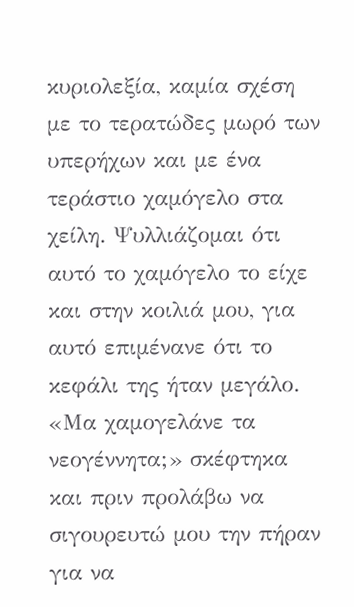κυριολεξία, καμία σχέση με το τερατώδες μωρό των υπερήχων και με ένα τεράστιο χαμόγελο στα χείλη. Ψυλλιάζομαι ότι αυτό το χαμόγελο το είχε και στην κοιλιά μου, για αυτό επιμένανε ότι το κεφάλι της ήταν μεγάλο. «Μα χαμογελάνε τα νεογέννητα;» σκέφτηκα και πριν προλάβω να σιγουρευτώ μου την πήραν για να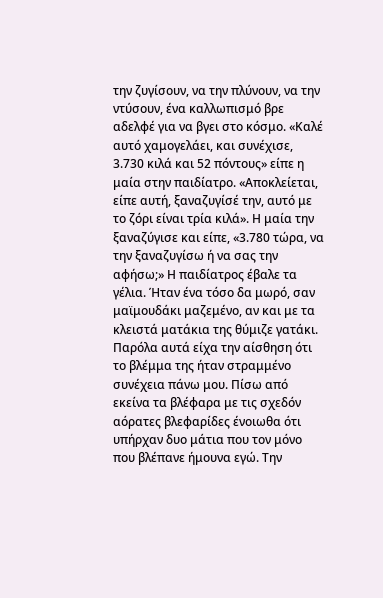την ζυγίσουν, να την πλύνουν, να την ντύσουν, ένα καλλωπισμό βρε αδελφέ για να βγει στο κόσμο. «Καλέ αυτό χαμογελάει, και συνέχισε, 3.730 κιλά και 52 πόντους» είπε η μαία στην παιδίατρο. «Αποκλείεται, είπε αυτή, ξαναζυγίσέ την, αυτό με το ζόρι είναι τρία κιλά». Η μαία την ξαναζύγισε και είπε, «3.780 τώρα, να την ξαναζυγίσω ή να σας την αφήσω;» Η παιδίατρος έβαλε τα γέλια. Ήταν ένα τόσο δα μωρό, σαν μαϊμουδάκι μαζεμένο, αν και με τα κλειστά ματάκια της θύμιζε γατάκι. Παρόλα αυτά είχα την αίσθηση ότι το βλέμμα της ήταν στραμμένο συνέχεια πάνω μου. Πίσω από εκείνα τα βλέφαρα με τις σχεδόν αόρατες βλεφαρίδες ένοιωθα ότι υπήρχαν δυο μάτια που τον μόνο που βλέπανε ήμουνα εγώ. Την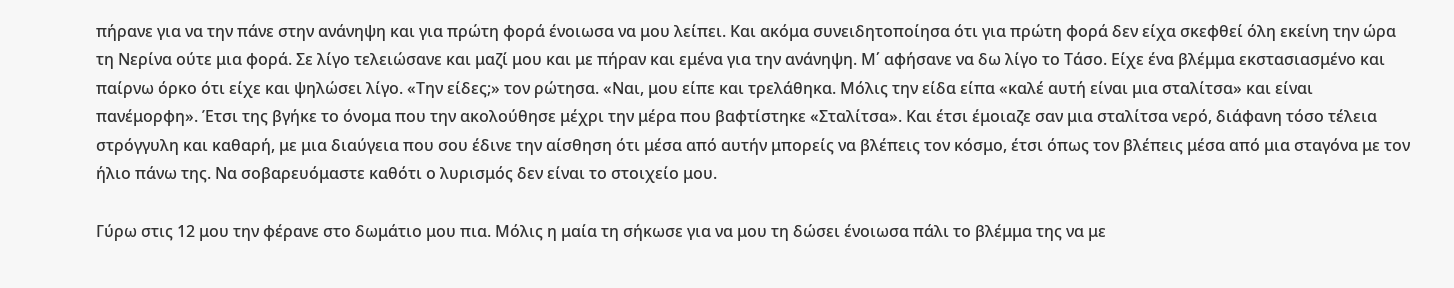πήρανε για να την πάνε στην ανάνηψη και για πρώτη φορά ένοιωσα να μου λείπει. Και ακόμα συνειδητοποίησα ότι για πρώτη φορά δεν είχα σκεφθεί όλη εκείνη την ώρα τη Νερίνα ούτε μια φορά. Σε λίγο τελειώσανε και μαζί μου και με πήραν και εμένα για την ανάνηψη. Μ΄ αφήσανε να δω λίγο το Τάσο. Είχε ένα βλέμμα εκστασιασμένο και παίρνω όρκο ότι είχε και ψηλώσει λίγο. «Την είδες;» τον ρώτησα. «Ναι, μου είπε και τρελάθηκα. Μόλις την είδα είπα «καλέ αυτή είναι μια σταλίτσα» και είναι πανέμορφη». Έτσι της βγήκε το όνομα που την ακολούθησε μέχρι την μέρα που βαφτίστηκε «Σταλίτσα». Και έτσι έμοιαζε σαν μια σταλίτσα νερό, διάφανη τόσο τέλεια στρόγγυλη και καθαρή, με μια διαύγεια που σου έδινε την αίσθηση ότι μέσα από αυτήν μπορείς να βλέπεις τον κόσμο, έτσι όπως τον βλέπεις μέσα από μια σταγόνα με τον ήλιο πάνω της. Να σοβαρευόμαστε καθότι ο λυρισμός δεν είναι το στοιχείο μου.

Γύρω στις 12 μου την φέρανε στο δωμάτιο μου πια. Μόλις η μαία τη σήκωσε για να μου τη δώσει ένοιωσα πάλι το βλέμμα της να με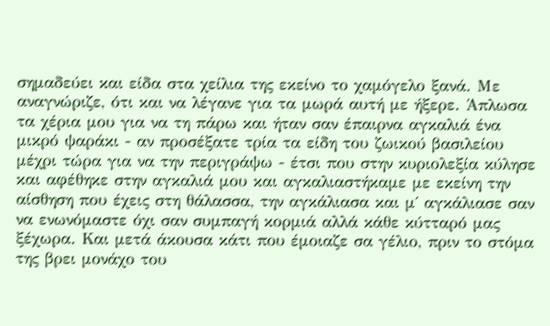σημαδεύει και είδα στα χείλια της εκείνο το χαμόγελο ξανά. Με αναγνώριζε, ότι και να λέγανε για τα μωρά αυτή με ήξερε. Άπλωσα τα χέρια μου για να τη πάρω και ήταν σαν έπαιρνα αγκαλιά ένα μικρό ψαράκι - αν προσέξατε τρία τα είδη του ζωικού βασιλείου μέχρι τώρα για να την περιγράψω - έτσι που στην κυριολεξία κύλησε και αφέθηκε στην αγκαλιά μου και αγκαλιαστήκαμε με εκείνη την αίσθηση που έχεις στη θάλασσα, την αγκάλιασα και μ΄ αγκάλιασε σαν να ενωνόμαστε όχι σαν συμπαγή κορμιά αλλά κάθε κύτταρό μας ξέχωρα. Και μετά άκουσα κάτι που έμοιαζε σα γέλιο, πριν το στόμα της βρει μονάχο του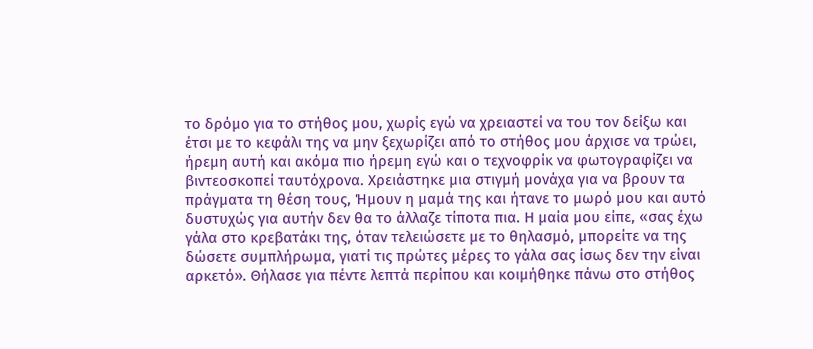το δρόμο για το στήθος μου, χωρίς εγώ να χρειαστεί να του τον δείξω και έτσι με το κεφάλι της να μην ξεχωρίζει από το στήθος μου άρχισε να τρώει, ήρεμη αυτή και ακόμα πιο ήρεμη εγώ και ο τεχνοφρίκ να φωτογραφίζει να βιντεοσκοπεί ταυτόχρονα. Χρειάστηκε μια στιγμή μονάχα για να βρουν τα πράγματα τη θέση τους, Ήμουν η μαμά της και ήτανε το μωρό μου και αυτό δυστυχώς για αυτήν δεν θα το άλλαζε τίποτα πια. Η μαία μου είπε, «σας έχω γάλα στο κρεβατάκι της, όταν τελειώσετε με το θηλασμό, μπορείτε να της δώσετε συμπλήρωμα, γιατί τις πρώτες μέρες το γάλα σας ίσως δεν την είναι αρκετό». Θήλασε για πέντε λεπτά περίπου και κοιμήθηκε πάνω στο στήθος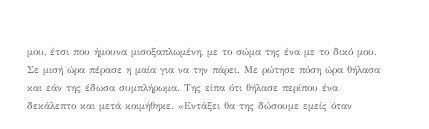μου, έτσι που ήμουνα μισοξαπλωμένη, με το σώμα της ένα με το δικό μου. Σε μισή ώρα πέρασε η μαία για να την πάρει. Με ρώτησε πόση ώρα θήλασα και εάν της έδωσα συμπλήρωμα. Της είπα ότι θήλασε περίπου ένα δεκάλεπτο και μετά κοιμήθηκε. «Εντάξει θα της δώσουμε εμείς όταν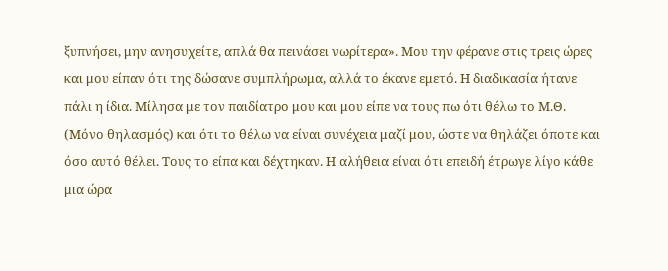ξυπνήσει, μην ανησυχείτε, απλά θα πεινάσει νωρίτερα». Μου την φέρανε στις τρεις ώρες και μου είπαν ότι της δώσανε συμπλήρωμα, αλλά το έκανε εμετό. Η διαδικασία ήτανε πάλι η ίδια. Μίλησα με τον παιδίατρο μου και μου είπε να τους πω ότι θέλω το Μ.Θ. (Μόνο θηλασμός) και ότι το θέλω να είναι συνέχεια μαζί μου, ώστε να θηλάζει όποτε και όσο αυτό θέλει. Τους το είπα και δέχτηκαν. Η αλήθεια είναι ότι επειδή έτρωγε λίγο κάθε μια ώρα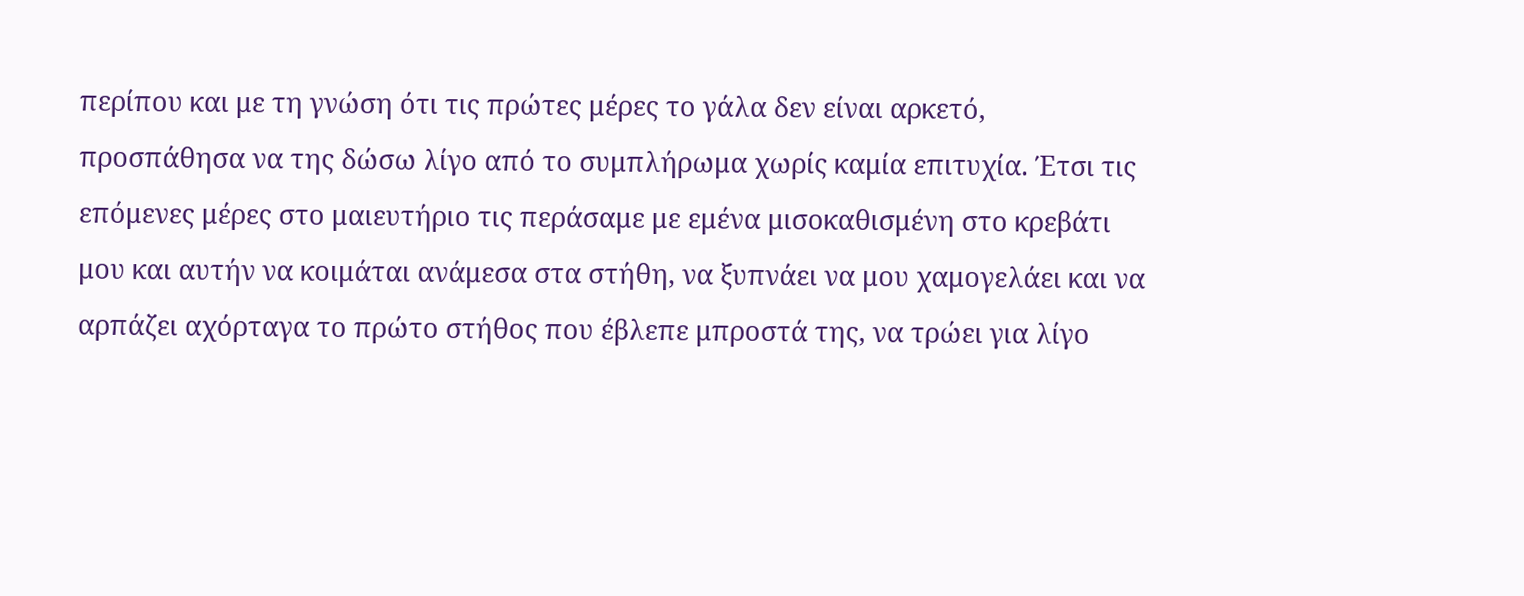περίπου και με τη γνώση ότι τις πρώτες μέρες το γάλα δεν είναι αρκετό, προσπάθησα να της δώσω λίγο από το συμπλήρωμα χωρίς καμία επιτυχία. Έτσι τις επόμενες μέρες στο μαιευτήριο τις περάσαμε με εμένα μισοκαθισμένη στο κρεβάτι μου και αυτήν να κοιμάται ανάμεσα στα στήθη, να ξυπνάει να μου χαμογελάει και να αρπάζει αχόρταγα το πρώτο στήθος που έβλεπε μπροστά της, να τρώει για λίγο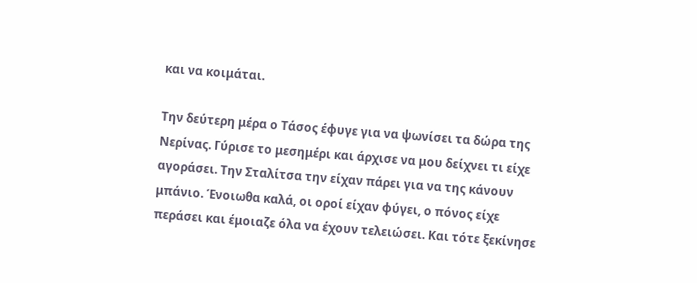και να κοιμάται.

Την δεύτερη μέρα ο Τάσος έφυγε για να ψωνίσει τα δώρα της Νερίνας. Γύρισε το μεσημέρι και άρχισε να μου δείχνει τι είχε αγοράσει. Την Σταλίτσα την είχαν πάρει για να της κάνουν μπάνιο. Ένοιωθα καλά, οι οροί είχαν φύγει, ο πόνος είχε περάσει και έμοιαζε όλα να έχουν τελειώσει. Και τότε ξεκίνησε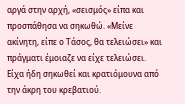αργά στην αρχή, «σεισμός» είπα και προσπάθησα να σηκωθώ. «Μείνε ακίνητη, είπε ο Τάσος, θα τελειώσει» και πράγματι έμοιαζε να είχε τελειώσει. Είχα ήδη σηκωθεί και κρατιόμουνα από την άκρη του κρεβατιού.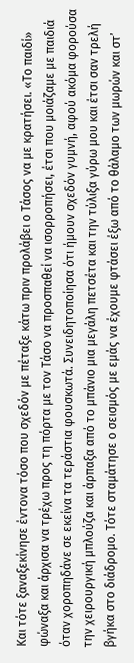Και τότε ξαναξεκίνησε έντονα τόσο που σχεδόν με πέταξε κάτω πριν προλάβει ο Τάσος να με κρατήσει. «Το παιδί» φώναξα και άρχισα να τρέχω προς τη πόρτα με τον Τάσο να προσπαθεί να ισορροπήσει, έτσι που μοιάζαμε με παιδιά όταν χοροπηδάνε σε εκείνα τα τεράστια φουσκωτά. Συνειδητοποίησα ότι ήμουν σχεδόν γυμνή, αφού ακόμα φορούσα την χειρουργική μπλούζα και άρπαξα από το μπάνιο μια μεγάλη πετσέτα και την τύλιξα γύρω μου και έτσι σαν τρελή βγήκα στο διάδρομο. Τότε σταμάτησε ο σεισμός με εμάς να έχουμε φτάσει έξω από το θάλαμο των μωρών και στ’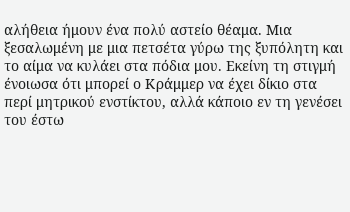αλήθεια ήμουν ένα πολύ αστείο θέαμα. Μια ξεσαλωμένη με μια πετσέτα γύρω της ξυπόλητη και το αίμα να κυλάει στα πόδια μου. Εκείνη τη στιγμή ένοιωσα ότι μπορεί ο Κράμμερ να έχει δίκιο στα περί μητρικού ενστίκτου, αλλά κάποιο εν τη γενέσει του έστω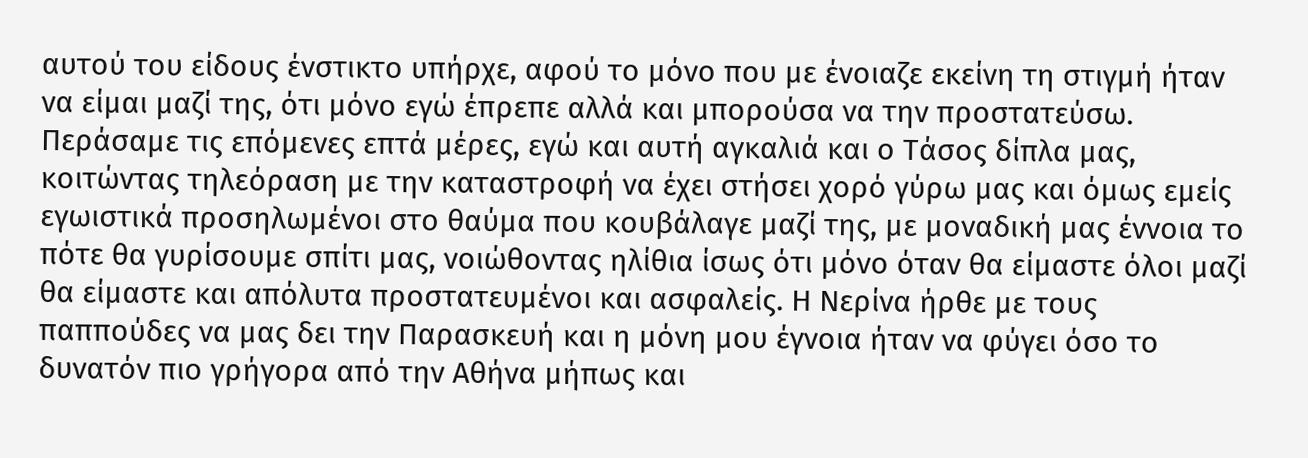αυτού του είδους ένστικτο υπήρχε, αφού το μόνο που με ένοιαζε εκείνη τη στιγμή ήταν να είμαι μαζί της, ότι μόνο εγώ έπρεπε αλλά και μπορούσα να την προστατεύσω. Περάσαμε τις επόμενες επτά μέρες, εγώ και αυτή αγκαλιά και ο Τάσος δίπλα μας, κοιτώντας τηλεόραση με την καταστροφή να έχει στήσει χορό γύρω μας και όμως εμείς εγωιστικά προσηλωμένοι στο θαύμα που κουβάλαγε μαζί της, με μοναδική μας έννοια το πότε θα γυρίσουμε σπίτι μας, νοιώθοντας ηλίθια ίσως ότι μόνο όταν θα είμαστε όλοι μαζί θα είμαστε και απόλυτα προστατευμένοι και ασφαλείς. Η Νερίνα ήρθε με τους παππούδες να μας δει την Παρασκευή και η μόνη μου έγνοια ήταν να φύγει όσο το δυνατόν πιο γρήγορα από την Αθήνα μήπως και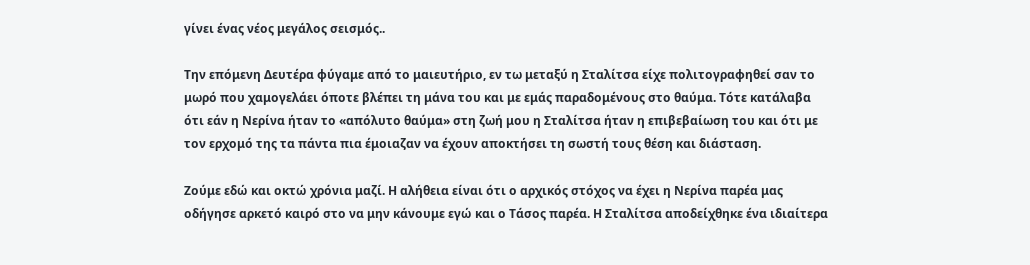γίνει ένας νέος μεγάλος σεισμός..

Την επόμενη Δευτέρα φύγαμε από το μαιευτήριο, εν τω μεταξύ η Σταλίτσα είχε πολιτογραφηθεί σαν το μωρό που χαμογελάει όποτε βλέπει τη μάνα του και με εμάς παραδομένους στο θαύμα. Τότε κατάλαβα ότι εάν η Νερίνα ήταν το «απόλυτο θαύμα» στη ζωή μου η Σταλίτσα ήταν η επιβεβαίωση του και ότι με τον ερχομό της τα πάντα πια έμοιαζαν να έχουν αποκτήσει τη σωστή τους θέση και διάσταση.

Ζούμε εδώ και οκτώ χρόνια μαζί. Η αλήθεια είναι ότι ο αρχικός στόχος να έχει η Νερίνα παρέα μας οδήγησε αρκετό καιρό στο να μην κάνουμε εγώ και ο Τάσος παρέα. Η Σταλίτσα αποδείχθηκε ένα ιδιαίτερα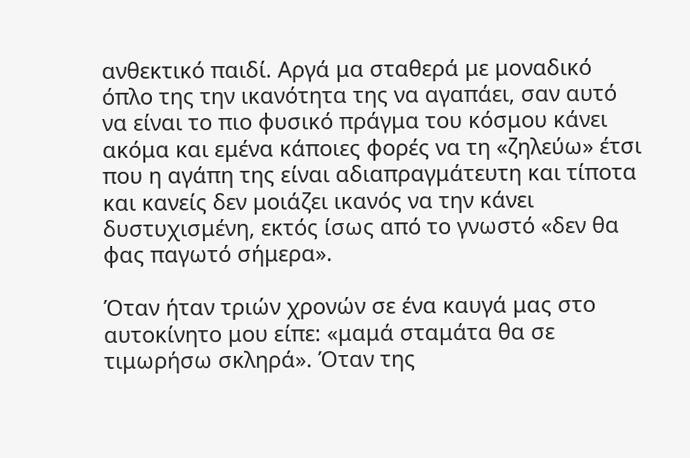ανθεκτικό παιδί. Αργά μα σταθερά με μοναδικό όπλο της την ικανότητα της να αγαπάει, σαν αυτό να είναι το πιο φυσικό πράγμα του κόσμου κάνει ακόμα και εμένα κάποιες φορές να τη «ζηλεύω» έτσι που η αγάπη της είναι αδιαπραγμάτευτη και τίποτα και κανείς δεν μοιάζει ικανός να την κάνει δυστυχισμένη, εκτός ίσως από το γνωστό «δεν θα φας παγωτό σήμερα».

Όταν ήταν τριών χρονών σε ένα καυγά μας στο αυτοκίνητο μου είπε: «μαμά σταμάτα θα σε τιμωρήσω σκληρά». Όταν της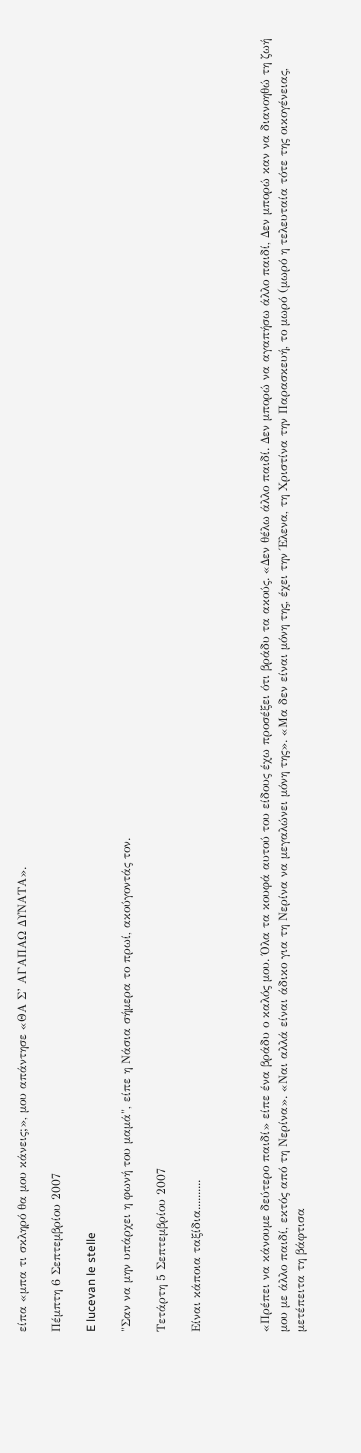είπα «μπα τι σκληρό θα μου κάνεις;», μου απάντησε «ΘΑ Σ’ ΑΓΑΠΑΩ ΔΥΝΑΤΑ».

Πέμπτη 6 Σεπτεμβρίου 2007

E lucevan le stelle

"Σαν να μην υπάρχει η φωνή του μαμά", είπε η Νάσια σήμερα το πρωί, ακούγοντάς τον.

Τετάρτη 5 Σεπτεμβρίου 2007

Είναι κάποια ταξίδια..........



«Πρέπει να κάνουμε δεύτερο παιδί» είπε ένα βράδυ ο καλός μου. Όλα τα κουφά αυτού του είδους έχω προσέξει ότι βράδυ τα ακούς. «Δεν θέλω άλλο παιδί. Δεν μπορώ να αγαπήσω άλλο παιδί, Δεν μπορώ καν να διανοηθώ τη ζωή μου με άλλο παιδί, εκτός από τη Νερίνα». «Ναι αλλά είναι άδικο για τη Νερίνα να μεγαλώνει μόνη της». «Μα δεν είναι μόνη της, έχει την Έλενα, τη Χριστίνα την Παρασκευή, το μωρό (μωρό η τελευταία τότε της οικογένειας, μετέπειτα τη βάφτισα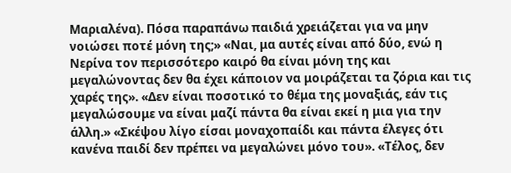Μαριαλένα). Πόσα παραπάνω παιδιά χρειάζεται για να μην νοιώσει ποτέ μόνη της;» «Ναι, μα αυτές είναι από δύο, ενώ η Νερίνα τον περισσότερο καιρό θα είναι μόνη της και μεγαλώνοντας δεν θα έχει κάποιον να μοιράζεται τα ζόρια και τις χαρές της». «Δεν είναι ποσοτικό το θέμα της μοναξιάς, εάν τις μεγαλώσουμε να είναι μαζί πάντα θα είναι εκεί η μια για την άλλη.» «Σκέψου λίγο είσαι μοναχοπαίδι και πάντα έλεγες ότι κανένα παιδί δεν πρέπει να μεγαλώνει μόνο του». «Τέλος, δεν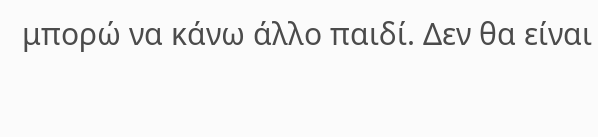μπορώ να κάνω άλλο παιδί. Δεν θα είναι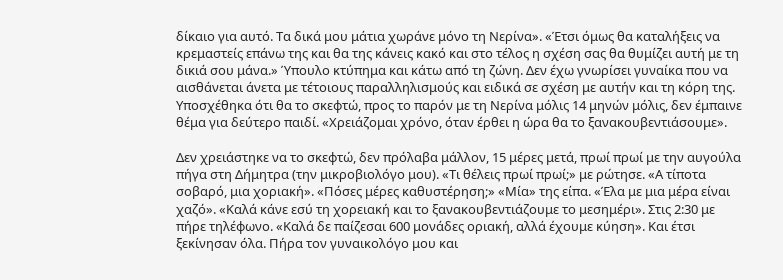δίκαιο για αυτό. Τα δικά μου μάτια χωράνε μόνο τη Νερίνα». «Έτσι όμως θα καταλήξεις να κρεμαστείς επάνω της και θα της κάνεις κακό και στο τέλος η σχέση σας θα θυμίζει αυτή με τη δικιά σου μάνα.» Ύπουλο κτύπημα και κάτω από τη ζώνη. Δεν έχω γνωρίσει γυναίκα που να αισθάνεται άνετα με τέτοιους παραλληλισμούς και ειδικά σε σχέση με αυτήν και τη κόρη της. Υποσχέθηκα ότι θα το σκεφτώ, προς το παρόν με τη Νερίνα μόλις 14 μηνών μόλις, δεν έμπαινε θέμα για δεύτερο παιδί. «Χρειάζομαι χρόνο, όταν έρθει η ώρα θα το ξανακουβεντιάσουμε».

Δεν χρειάστηκε να το σκεφτώ, δεν πρόλαβα μάλλον, 15 μέρες μετά, πρωί πρωί με την αυγούλα πήγα στη Δήμητρα (την μικροβιολόγο μου). «Τι θέλεις πρωί πρωί;» με ρώτησε. «Α τίποτα σοβαρό, μια χοριακή». «Πόσες μέρες καθυστέρηση;» «Μία» της είπα. «Έλα με μια μέρα είναι χαζό». «Καλά κάνε εσύ τη χορειακή και το ξανακουβεντιάζουμε το μεσημέρι». Στις 2:30 με πήρε τηλέφωνο. «Καλά δε παίζεσαι 600 μονάδες οριακή, αλλά έχουμε κύηση». Και έτσι ξεκίνησαν όλα. Πήρα τον γυναικολόγο μου και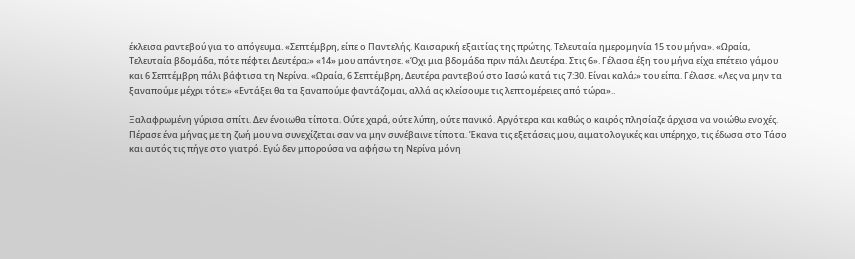έκλεισα ραντεβού για το απόγευμα. «Σεπτέμβρη, είπε ο Παντελής. Καισαρική εξαιτίας της πρώτης. Τελευταία ημερομηνία 15 του μήνα». «Ωραία, Τελευταία βδομάδα, πότε πέφτει Δευτέρα;» «14» μου απάντησε. «Όχι μια βδομάδα πριν πάλι Δευτέρα. Στις 6». Γέλασα έξη του μήνα είχα επέτειο γάμου και 6 Σεπτέμβρη πάλι βάφτισα τη Νερίνα. «Ωραία, 6 Σεπτέμβρη, Δευτέρα ραντεβού στο Ιασώ κατά τις 7:30. Είναι καλά;» του είπα. Γέλασε. «Λες να μην τα ξαναπούμε μέχρι τότε;» «Εντάξει θα τα ξαναπούμε φαντάζομαι, αλλά ας κλείσουμε τις λεπτομέρειες από τώρα»..

Ξαλαφρωμένη γύρισα σπίτι. Δεν ένοιωθα τίποτα. Ούτε χαρά, ούτε λύπη, ούτε πανικό. Αργότερα και καθώς ο καιρός πλησίαζε άρχισα να νοιώθω ενοχές. Πέρασε ένα μήνας με τη ζωή μου να συνεχίζεται σαν να μην συνέβαινε τίποτα. Έκανα τις εξετάσεις μου, αιματολογικές και υπέρηχο, τις έδωσα στο Τάσο και αυτός τις πήγε στο γιατρό. Εγώ δεν μπορούσα να αφήσω τη Νερίνα μόνη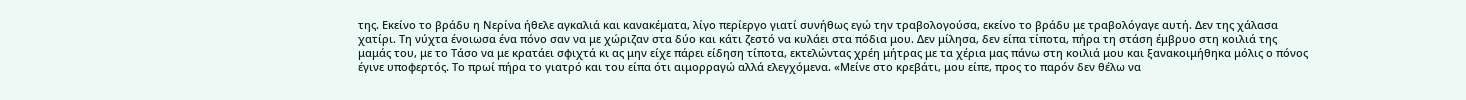της. Εκείνο το βράδυ η Νερίνα ήθελε αγκαλιά και κανακέματα, λίγο περίεργο γιατί συνήθως εγώ την τραβολογούσα, εκείνο το βράδυ με τραβολόγαγε αυτή. Δεν της χάλασα χατίρι. Τη νύχτα ένοιωσα ένα πόνο σαν να με χώριζαν στα δύο και κάτι ζεστό να κυλάει στα πόδια μου. Δεν μίλησα, δεν είπα τίποτα, πήρα τη στάση έμβρυο στη κοιλιά της μαμάς του, με το Τάσο να με κρατάει σφιχτά κι ας μην είχε πάρει είδηση τίποτα, εκτελώντας χρέη μήτρας με τα χέρια μας πάνω στη κοιλιά μου και ξανακοιμήθηκα μόλις ο πόνος έγινε υποφερτός. Το πρωί πήρα το γιατρό και του είπα ότι αιμορραγώ αλλά ελεγχόμενα. «Μείνε στο κρεβάτι, μου είπε, προς το παρόν δεν θέλω να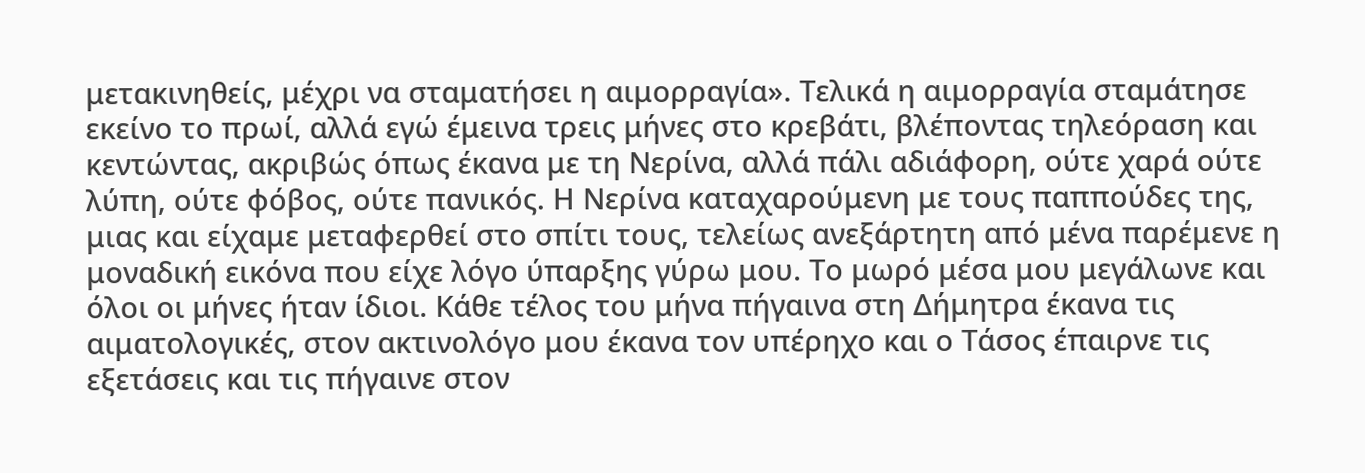μετακινηθείς, μέχρι να σταματήσει η αιμορραγία». Τελικά η αιμορραγία σταμάτησε εκείνο το πρωί, αλλά εγώ έμεινα τρεις μήνες στο κρεβάτι, βλέποντας τηλεόραση και κεντώντας, ακριβώς όπως έκανα με τη Νερίνα, αλλά πάλι αδιάφορη, ούτε χαρά ούτε λύπη, ούτε φόβος, ούτε πανικός. Η Νερίνα καταχαρούμενη με τους παππούδες της, μιας και είχαμε μεταφερθεί στο σπίτι τους, τελείως ανεξάρτητη από μένα παρέμενε η μοναδική εικόνα που είχε λόγο ύπαρξης γύρω μου. Το μωρό μέσα μου μεγάλωνε και όλοι οι μήνες ήταν ίδιοι. Κάθε τέλος του μήνα πήγαινα στη Δήμητρα έκανα τις αιματολογικές, στον ακτινολόγο μου έκανα τον υπέρηχο και ο Τάσος έπαιρνε τις εξετάσεις και τις πήγαινε στον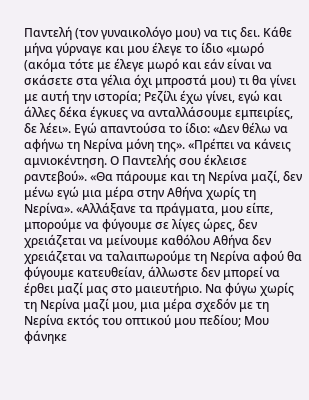Παντελή (τον γυναικολόγο μου) να τις δει. Κάθε μήνα γύρναγε και μου έλεγε το ίδιο «μωρό (ακόμα τότε με έλεγε μωρό και εάν είναι να σκάσετε στα γέλια όχι μπροστά μου) τι θα γίνει με αυτή την ιστορία; Ρεζίλι έχω γίνει, εγώ και άλλες δέκα έγκυες να ανταλλάσουμε εμπειρίες, δε λέει». Εγώ απαντούσα το ίδιο: «Δεν θέλω να αφήνω τη Νερίνα μόνη της». «Πρέπει να κάνεις αμνιοκέντηση. Ο Παντελής σου έκλεισε ραντεβού». «Θα πάρουμε και τη Νερίνα μαζί, δεν μένω εγώ μια μέρα στην Αθήνα χωρίς τη Νερίνα». «Αλλάξανε τα πράγματα, μου είπε, μπορούμε να φύγουμε σε λίγες ώρες, δεν χρειάζεται να μείνουμε καθόλου Αθήνα δεν χρειάζεται να ταλαιπωρούμε τη Νερίνα αφού θα φύγουμε κατευθείαν, άλλωστε δεν μπορεί να έρθει μαζί μας στο μαιευτήριο. Να φύγω χωρίς τη Νερίνα μαζί μου, μια μέρα σχεδόν με τη Νερίνα εκτός του οπτικού μου πεδίου; Μου φάνηκε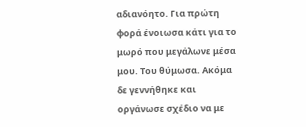αδιανόητο. Για πρώτη φορά ένοιωσα κάτι για το μωρό που μεγάλωνε μέσα μου. Του θύμωσα. Ακόμα δε γεννήθηκε και οργάνωσε σχέδιο να με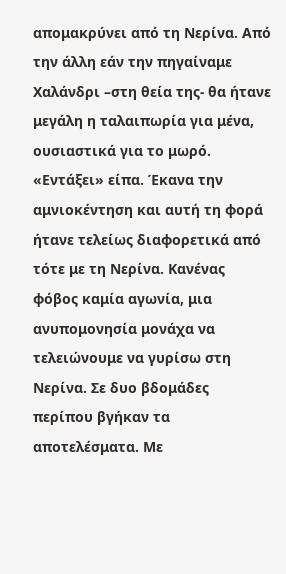απομακρύνει από τη Νερίνα. Από την άλλη εάν την πηγαίναμε Χαλάνδρι –στη θεία της- θα ήτανε μεγάλη η ταλαιπωρία για μένα, ουσιαστικά για το μωρό. «Εντάξει» είπα. Έκανα την αμνιοκέντηση και αυτή τη φορά ήτανε τελείως διαφορετικά από τότε με τη Νερίνα. Κανένας φόβος καμία αγωνία, μια ανυπομονησία μονάχα να τελειώνουμε να γυρίσω στη Νερίνα. Σε δυο βδομάδες περίπου βγήκαν τα αποτελέσματα. Με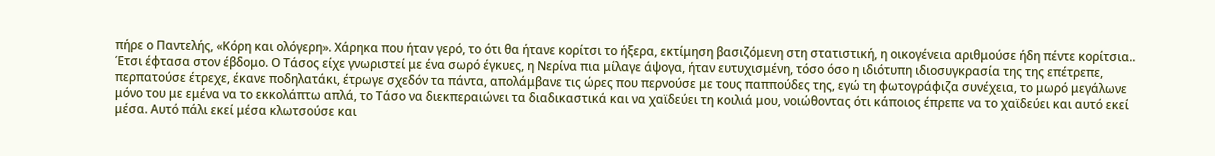πήρε ο Παντελής, «Κόρη και ολόγερη». Χάρηκα που ήταν γερό, το ότι θα ήτανε κορίτσι το ήξερα, εκτίμηση βασιζόμενη στη στατιστική, η οικογένεια αριθμούσε ήδη πέντε κορίτσια.. Έτσι έφτασα στον έβδομο. Ο Τάσος είχε γνωριστεί με ένα σωρό έγκυες, η Νερίνα πια μίλαγε άψογα, ήταν ευτυχισμένη, τόσο όσο η ιδιότυπη ιδιοσυγκρασία της της επέτρεπε, περπατούσε έτρεχε, έκανε ποδηλατάκι, έτρωγε σχεδόν τα πάντα, απολάμβανε τις ώρες που περνούσε με τους παππούδες της, εγώ τη φωτογράφιζα συνέχεια, το μωρό μεγάλωνε μόνο του με εμένα να το εκκολάπτω απλά, το Τάσο να διεκπεραιώνει τα διαδικαστικά και να χαϊδεύει τη κοιλιά μου, νοιώθοντας ότι κάποιος έπρεπε να το χαϊδεύει και αυτό εκεί μέσα. Αυτό πάλι εκεί μέσα κλωτσούσε και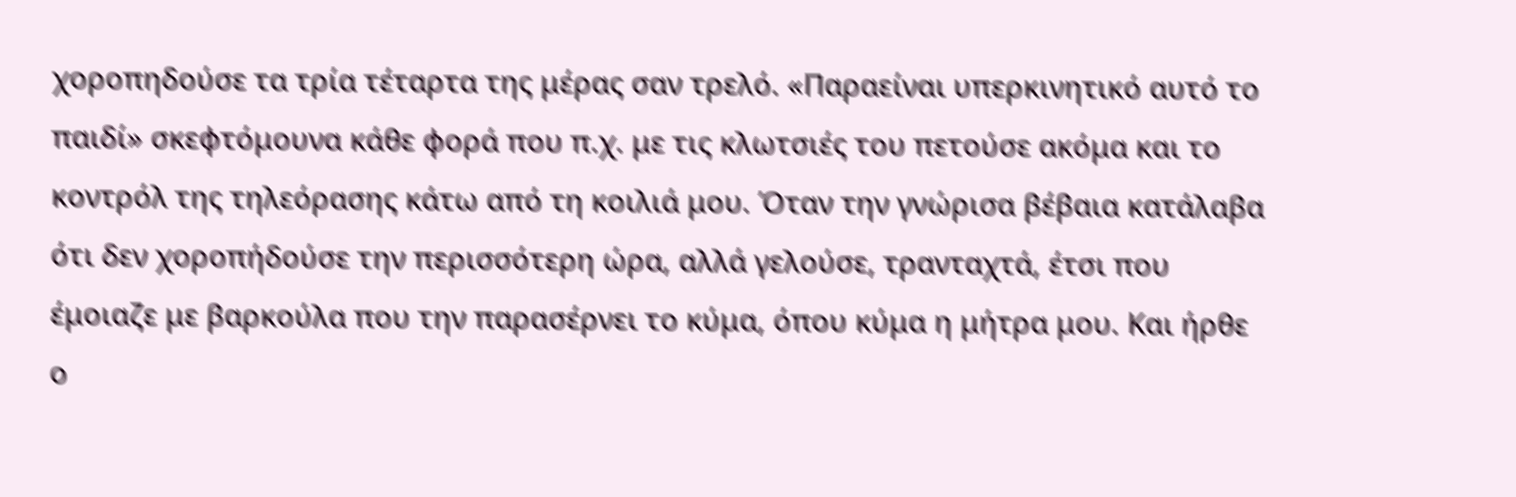χοροπηδούσε τα τρία τέταρτα της μέρας σαν τρελό. «Παραείναι υπερκινητικό αυτό το παιδί» σκεφτόμουνα κάθε φορά που π.χ. με τις κλωτσιές του πετούσε ακόμα και το κοντρόλ της τηλεόρασης κάτω από τη κοιλιά μου. Όταν την γνώρισα βέβαια κατάλαβα ότι δεν χοροπήδούσε την περισσότερη ώρα, αλλά γελούσε, τρανταχτά, έτσι που έμοιαζε με βαρκούλα που την παρασέρνει το κύμα, όπου κύμα η μήτρα μου. Και ήρθε ο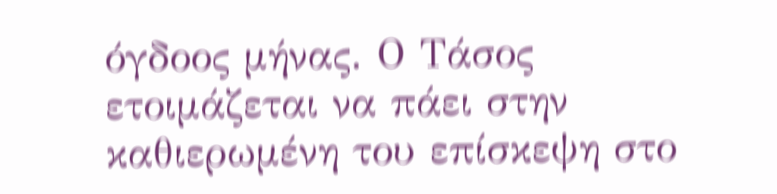όγδοος μήνας. Ο Τάσος ετοιμάζεται να πάει στην καθιερωμένη του επίσκεψη στο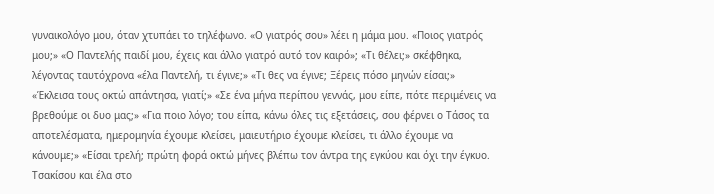γυναικολόγο μου, όταν χτυπάει το τηλέφωνο. «Ο γιατρός σου» λέει η μάμα μου. «Ποιος γιατρός μου;» «Ο Παντελής παιδί μου, έχεις και άλλο γιατρό αυτό τον καιρό»; «Τι θέλει;» σκέφθηκα, λέγοντας ταυτόχρονα «έλα Παντελή, τι έγινε;» «Τι θες να έγινε; Ξέρεις πόσο μηνών είσαι;» «Έκλεισα τους οκτώ απάντησα, γιατί;» «Σε ένα μήνα περίπου γεννάς, μου είπε, πότε περιμένεις να βρεθούμε οι δυο μας;» «Για ποιο λόγο; του είπα, κάνω όλες τις εξετάσεις, σου φέρνει ο Τάσος τα αποτελέσματα, ημερομηνία έχουμε κλείσει, μαιευτήριο έχουμε κλείσει, τι άλλο έχουμε να κάνουμε;» «Είσαι τρελή; πρώτη φορά οκτώ μήνες βλέπω τον άντρα της εγκύου και όχι την έγκυο. Τσακίσου και έλα στο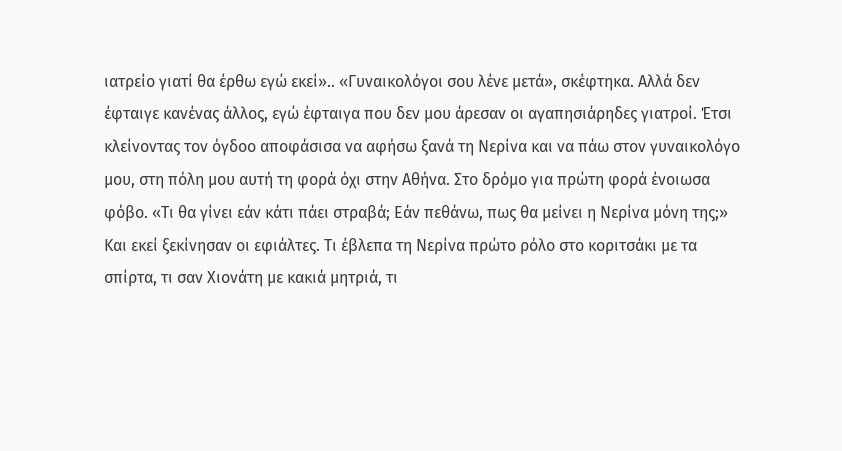ιατρείο γιατί θα έρθω εγώ εκεί».. «Γυναικολόγοι σου λένε μετά», σκέφτηκα. Αλλά δεν έφταιγε κανένας άλλος, εγώ έφταιγα που δεν μου άρεσαν οι αγαπησιάρηδες γιατροί. Έτσι κλείνοντας τον όγδοο αποφάσισα να αφήσω ξανά τη Νερίνα και να πάω στον γυναικολόγο μου, στη πόλη μου αυτή τη φορά όχι στην Αθήνα. Στο δρόμο για πρώτη φορά ένοιωσα φόβο. «Τι θα γίνει εάν κάτι πάει στραβά; Εάν πεθάνω, πως θα μείνει η Νερίνα μόνη της;» Και εκεί ξεκίνησαν οι εφιάλτες. Τι έβλεπα τη Νερίνα πρώτο ρόλο στο κοριτσάκι με τα σπίρτα, τι σαν Χιονάτη με κακιά μητριά, τι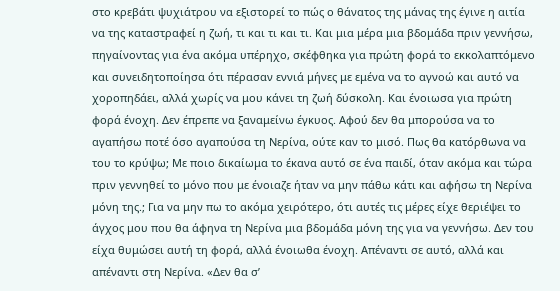στο κρεβάτι ψυχιάτρου να εξιστορεί το πώς ο θάνατος της μάνας της έγινε η αιτία να της καταστραφεί η ζωή, τι και τι και τι. Και μια μέρα μια βδομάδα πριν γεννήσω, πηγαίνοντας για ένα ακόμα υπέρηχο, σκέφθηκα για πρώτη φορά το εκκολαπτόμενο και συνειδητοποίησα ότι πέρασαν εννιά μήνες με εμένα να το αγνοώ και αυτό να χοροπηδάει, αλλά χωρίς να μου κάνει τη ζωή δύσκολη. Και ένοιωσα για πρώτη φορά ένοχη. Δεν έπρεπε να ξαναμείνω έγκυος. Αφού δεν θα μπορούσα να το αγαπήσω ποτέ όσο αγαπούσα τη Νερίνα, ούτε καν το μισό. Πως θα κατόρθωνα να του το κρύψω; Με ποιο δικαίωμα το έκανα αυτό σε ένα παιδί, όταν ακόμα και τώρα πριν γεννηθεί το μόνο που με ένοιαζε ήταν να μην πάθω κάτι και αφήσω τη Νερίνα μόνη της.; Για να μην πω το ακόμα χειρότερο, ότι αυτές τις μέρες είχε θεριέψει το άγχος μου που θα άφηνα τη Νερίνα μια βδομάδα μόνη της για να γεννήσω. Δεν του είχα θυμώσει αυτή τη φορά, αλλά ένοιωθα ένοχη. Απέναντι σε αυτό, αλλά και απέναντι στη Νερίνα. «Δεν θα σ’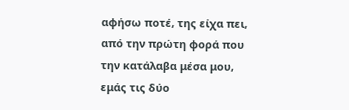αφήσω ποτέ, της είχα πει, από την πρώτη φορά που την κατάλαβα μέσα μου, εμάς τις δύο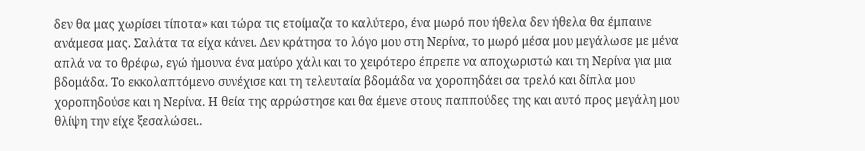δεν θα μας χωρίσει τίποτα» και τώρα τις ετοίμαζα το καλύτερο, ένα μωρό που ήθελα δεν ήθελα θα έμπαινε ανάμεσα μας. Σαλάτα τα είχα κάνει. Δεν κράτησα το λόγο μου στη Νερίνα, το μωρό μέσα μου μεγάλωσε με μένα απλά να το θρέφω, εγώ ήμουνα ένα μαύρο χάλι και το χειρότερο έπρεπε να αποχωριστώ και τη Νερίνα για μια βδομάδα. Το εκκολαπτόμενο συνέχισε και τη τελευταία βδομάδα να χοροπηδάει σα τρελό και δίπλα μου χοροπηδούσε και η Νερίνα. Η θεία της αρρώστησε και θα έμενε στους παππούδες της και αυτό προς μεγάλη μου θλίψη την είχε ξεσαλώσει..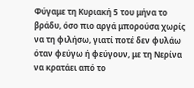Φύγαμε τη Κυριακή 5 του μήνα το βράδυ, όσο πιο αργά μπορούσα χωρίς να τη φιλήσω, γιατί ποτέ δεν φυλάω όταν φεύγω ή φεύγουν, με τη Νερίνα να κρατάει από το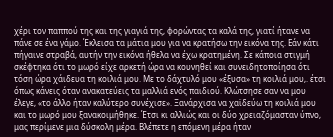χέρι τον παππού της και της γιαγιά της, φορώντας τα καλά της, γιατί ήτανε να πάνε σε ένα γάμο. Έκλεισα τα μάτια μου για να κρατήσω την εικόνα της. Εάν κάτι πήγαινε στραβά, αυτήν την εικόνα ήθελα να έχω κρατημένη. Σε κάποια στιγμή σκέφτηκα ότι το μωρό είχε αρκετή ώρα να κουνηθεί και συνειδητοποίησα ότι τόση ώρα χάιδευα τη κοιλιά μου. Με το δάχτυλό μου «έξυσα» τη κοιλιά μου,. έτσι όπως κάνεις όταν ανακατεύεις τα μαλλιά ενός παιδιού. Κλώτσησε σαν να μου έλεγε, «το άλλο ήταν καλύτερο συνέχισε». Ξανάρχισα να χαϊδεύω τη κοιλιά μου και το μωρό μου ξανακοιμήθηκε. Έτσι κι αλλιώς και οι δύο χρειαζόμασταν ύπνο, μας περίμενε μια δύσκολη μέρα. Βλέπετε η επόμενη μέρα ήταν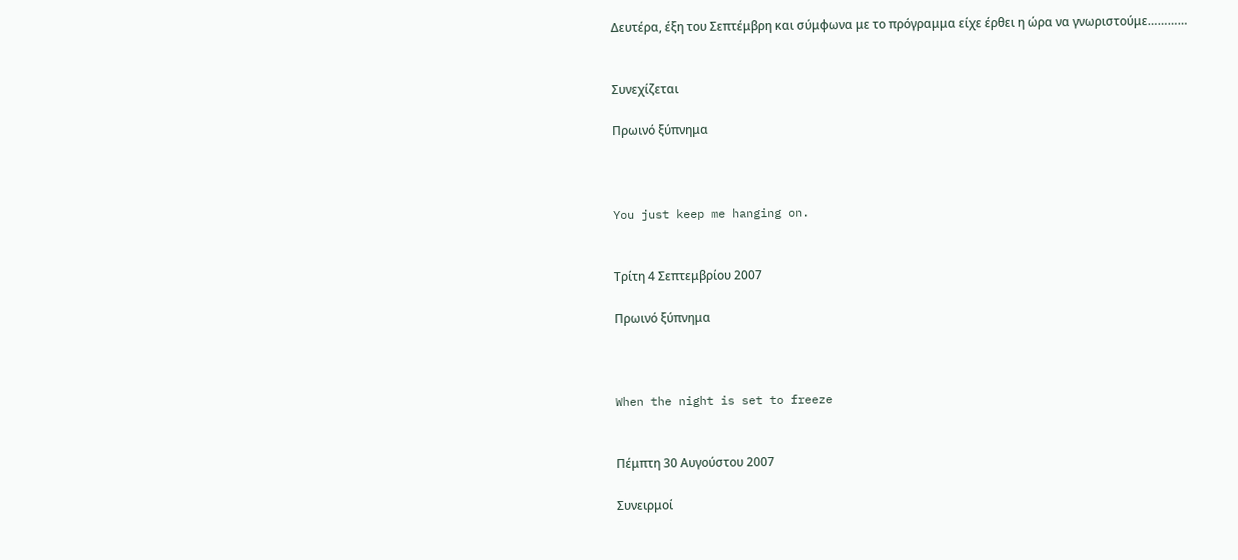Δευτέρα, έξη του Σεπτέμβρη και σύμφωνα με το πρόγραμμα είχε έρθει η ώρα να γνωριστούμε…………


Συνεχίζεται

Πρωινό ξύπνημα



You just keep me hanging on.


Τρίτη 4 Σεπτεμβρίου 2007

Πρωινό ξύπνημα



When the night is set to freeze


Πέμπτη 30 Αυγούστου 2007

Συνειρμοί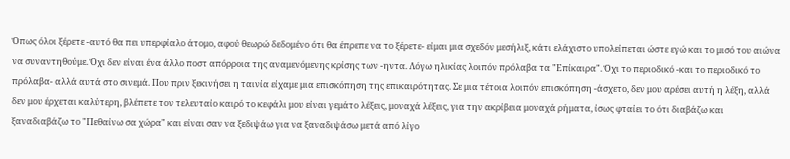Όπως όλοι ξέρετε -αυτό θα πει υπερφίαλο άτομο, αφού θεωρώ δεδομένο ότι θα έπρεπε να το ξέρετε- είμαι μια σχεδόν μεσήλιξ, κάτι ελάχιστο υπολείπεται ώστε εγώ και το μισό του αιώνα να συναντηθούμε. Όχι δεν είναι ένα άλλο ποστ απόρροια της αναμενόμενης κρίσης των -ηντα. Λόγω ηλικίας λοιπόν πρόλαβα τα "Επίκαιρα". Όχι το περιοδικό -και το περιοδικό το πρόλαβα- αλλά αυτά στο σινεμά. Που πριν ξεκινήσει η ταινία είχαμε μια επισκόπηση της επικαιρότητας. Σε μια τέτοια λοιπόν επισκόπηση -άσχετο, δεν μου αρέσει αυτή η λέξη, αλλά δεν μου έρχεται καλύτερη, βλέπετε τον τελευταίο καιρό το κεφάλι μου είναι γεμάτο λέξεις, μοναχά λέξεις, για την ακρίβεια μοναχά ρήματα, ίσως φταίει το ότι διαβάζω και ξαναδιαβάζω το "Πεθαίνω σα χώρα" και είναι σαν να ξεδιψάω για να ξαναδιψάσω μετά από λίγο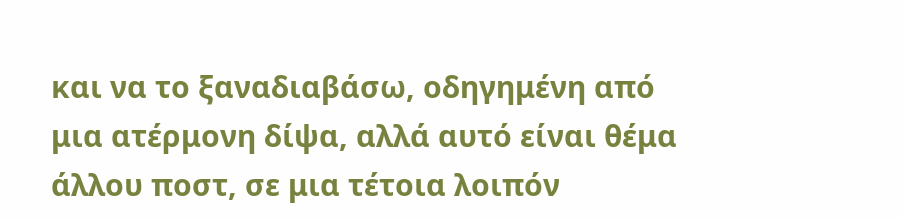και να το ξαναδιαβάσω, οδηγημένη από μια ατέρμονη δίψα, αλλά αυτό είναι θέμα άλλου ποστ, σε μια τέτοια λοιπόν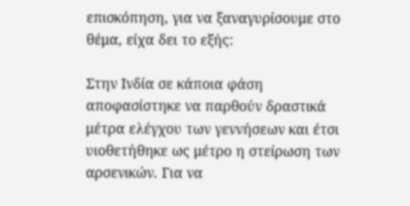επισκόπηση, για να ξαναγυρίσουμε στο θέμα, είχα δει το εξής:

Στην Ινδία σε κάποια φάση αποφασίστηκε να παρθούν δραστικά μέτρα ελέγχου των γεννήσεων και έτσι υιοθετήθηκε ως μέτρο η στείρωση των αρσενικών. Για να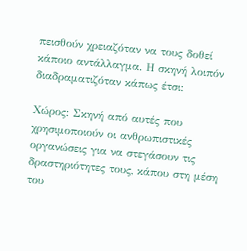πεισθούν χρειαζόταν να τους δοθεί κάποιο αντάλλαγμα. Η σκηνή λοιπόν διαδραματιζόταν κάπως έτσι:

Χώρος: Σκηνή από αυτές που χρησιμοποιούν οι ανθρωπιστικές οργανώσεις για να στεγάσουν τις δραστηριότητες τους, κάπου στη μέση του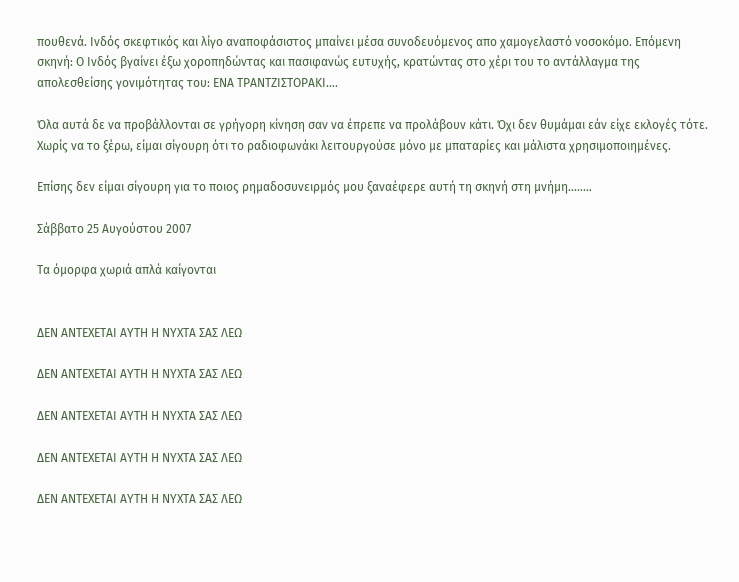πουθενά. Ινδός σκεφτικός και λίγο αναποφάσιστος μπαίνει μέσα συνοδευόμενος απο χαμογελαστό νοσοκόμο. Επόμενη σκηνή: Ο Ινδός βγαίνει έξω χοροπηδώντας και πασιφανώς ευτυχής, κρατώντας στο χέρι του το αντάλλαγμα της απολεσθείσης γονιμότητας του: ΕΝΑ ΤΡΑΝΤΖΙΣΤΟΡΑΚΙ....

Όλα αυτά δε να προβάλλονται σε γρήγορη κίνηση σαν να έπρεπε να προλάβουν κάτι. Όχι δεν θυμάμαι εάν είχε εκλογές τότε. Χωρίς να το ξέρω, είμαι σίγουρη ότι το ραδιοφωνάκι λειτουργούσε μόνο με μπαταρίες και μάλιστα χρησιμοποιημένες.

Επίσης δεν είμαι σίγουρη για το ποιος ρημαδοσυνειρμός μου ξαναέφερε αυτή τη σκηνή στη μνήμη........

Σάββατο 25 Αυγούστου 2007

Τα όμορφα χωριά απλά καίγονται


ΔΕΝ ΑΝΤΕΧΕΤΑΙ ΑΥΤΗ Η ΝΥΧΤΑ ΣΑΣ ΛΕΩ

ΔΕΝ ΑΝΤΕΧΕΤΑΙ ΑΥΤΗ Η ΝΥΧΤΑ ΣΑΣ ΛΕΩ

ΔΕΝ ΑΝΤΕΧΕΤΑΙ ΑΥΤΗ Η ΝΥΧΤΑ ΣΑΣ ΛΕΩ

ΔΕΝ ΑΝΤΕΧΕΤΑΙ ΑΥΤΗ Η ΝΥΧΤΑ ΣΑΣ ΛΕΩ

ΔΕΝ ΑΝΤΕΧΕΤΑΙ ΑΥΤΗ Η ΝΥΧΤΑ ΣΑΣ ΛΕΩ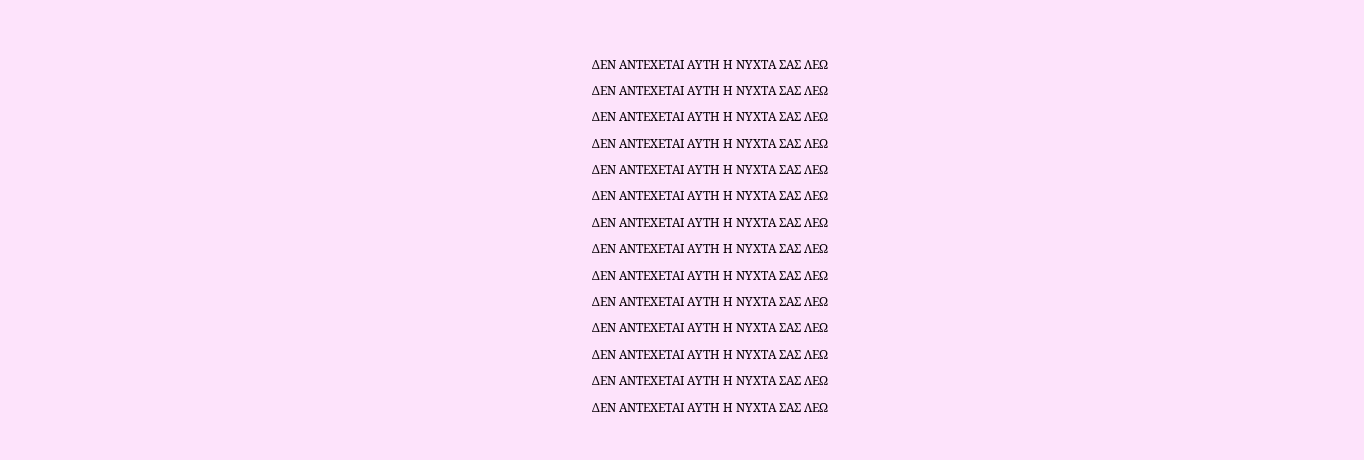ΔΕΝ ΑΝΤΕΧΕΤΑΙ ΑΥΤΗ Η ΝΥΧΤΑ ΣΑΣ ΛΕΩ

ΔΕΝ ΑΝΤΕΧΕΤΑΙ ΑΥΤΗ Η ΝΥΧΤΑ ΣΑΣ ΛΕΩ

ΔΕΝ ΑΝΤΕΧΕΤΑΙ ΑΥΤΗ Η ΝΥΧΤΑ ΣΑΣ ΛΕΩ

ΔΕΝ ΑΝΤΕΧΕΤΑΙ ΑΥΤΗ Η ΝΥΧΤΑ ΣΑΣ ΛΕΩ

ΔΕΝ ΑΝΤΕΧΕΤΑΙ ΑΥΤΗ Η ΝΥΧΤΑ ΣΑΣ ΛΕΩ

ΔΕΝ ΑΝΤΕΧΕΤΑΙ ΑΥΤΗ Η ΝΥΧΤΑ ΣΑΣ ΛΕΩ

ΔΕΝ ΑΝΤΕΧΕΤΑΙ ΑΥΤΗ Η ΝΥΧΤΑ ΣΑΣ ΛΕΩ

ΔΕΝ ΑΝΤΕΧΕΤΑΙ ΑΥΤΗ Η ΝΥΧΤΑ ΣΑΣ ΛΕΩ

ΔΕΝ ΑΝΤΕΧΕΤΑΙ ΑΥΤΗ Η ΝΥΧΤΑ ΣΑΣ ΛΕΩ

ΔΕΝ ΑΝΤΕΧΕΤΑΙ ΑΥΤΗ Η ΝΥΧΤΑ ΣΑΣ ΛΕΩ

ΔΕΝ ΑΝΤΕΧΕΤΑΙ ΑΥΤΗ Η ΝΥΧΤΑ ΣΑΣ ΛΕΩ

ΔΕΝ ΑΝΤΕΧΕΤΑΙ ΑΥΤΗ Η ΝΥΧΤΑ ΣΑΣ ΛΕΩ

ΔΕΝ ΑΝΤΕΧΕΤΑΙ ΑΥΤΗ Η ΝΥΧΤΑ ΣΑΣ ΛΕΩ

ΔΕΝ ΑΝΤΕΧΕΤΑΙ ΑΥΤΗ Η ΝΥΧΤΑ ΣΑΣ ΛΕΩ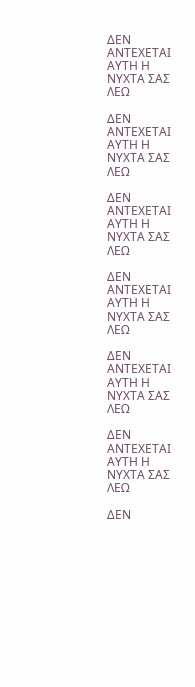ΔΕΝ ΑΝΤΕΧΕΤΑΙ ΑΥΤΗ Η ΝΥΧΤΑ ΣΑΣ ΛΕΩ

ΔΕΝ ΑΝΤΕΧΕΤΑΙ ΑΥΤΗ Η ΝΥΧΤΑ ΣΑΣ ΛΕΩ

ΔΕΝ ΑΝΤΕΧΕΤΑΙ ΑΥΤΗ Η ΝΥΧΤΑ ΣΑΣ ΛΕΩ

ΔΕΝ ΑΝΤΕΧΕΤΑΙ ΑΥΤΗ Η ΝΥΧΤΑ ΣΑΣ ΛΕΩ

ΔΕΝ ΑΝΤΕΧΕΤΑΙ ΑΥΤΗ Η ΝΥΧΤΑ ΣΑΣ ΛΕΩ

ΔΕΝ ΑΝΤΕΧΕΤΑΙ ΑΥΤΗ Η ΝΥΧΤΑ ΣΑΣ ΛΕΩ

ΔΕΝ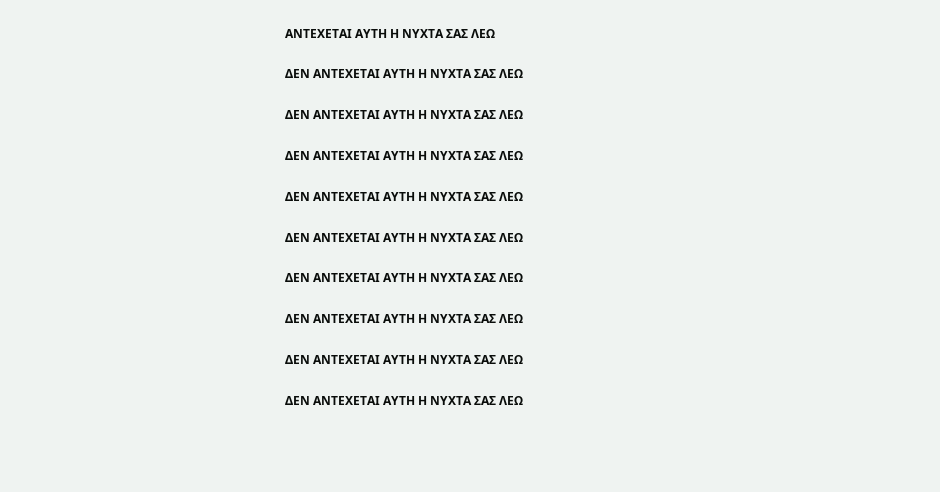ΑΝΤΕΧΕΤΑΙ ΑΥΤΗ Η ΝΥΧΤΑ ΣΑΣ ΛΕΩ

ΔΕΝ ΑΝΤΕΧΕΤΑΙ ΑΥΤΗ Η ΝΥΧΤΑ ΣΑΣ ΛΕΩ

ΔΕΝ ΑΝΤΕΧΕΤΑΙ ΑΥΤΗ Η ΝΥΧΤΑ ΣΑΣ ΛΕΩ

ΔΕΝ ΑΝΤΕΧΕΤΑΙ ΑΥΤΗ Η ΝΥΧΤΑ ΣΑΣ ΛΕΩ

ΔΕΝ ΑΝΤΕΧΕΤΑΙ ΑΥΤΗ Η ΝΥΧΤΑ ΣΑΣ ΛΕΩ

ΔΕΝ ΑΝΤΕΧΕΤΑΙ ΑΥΤΗ Η ΝΥΧΤΑ ΣΑΣ ΛΕΩ

ΔΕΝ ΑΝΤΕΧΕΤΑΙ ΑΥΤΗ Η ΝΥΧΤΑ ΣΑΣ ΛΕΩ

ΔΕΝ ΑΝΤΕΧΕΤΑΙ ΑΥΤΗ Η ΝΥΧΤΑ ΣΑΣ ΛΕΩ

ΔΕΝ ΑΝΤΕΧΕΤΑΙ ΑΥΤΗ Η ΝΥΧΤΑ ΣΑΣ ΛΕΩ

ΔΕΝ ΑΝΤΕΧΕΤΑΙ ΑΥΤΗ Η ΝΥΧΤΑ ΣΑΣ ΛΕΩ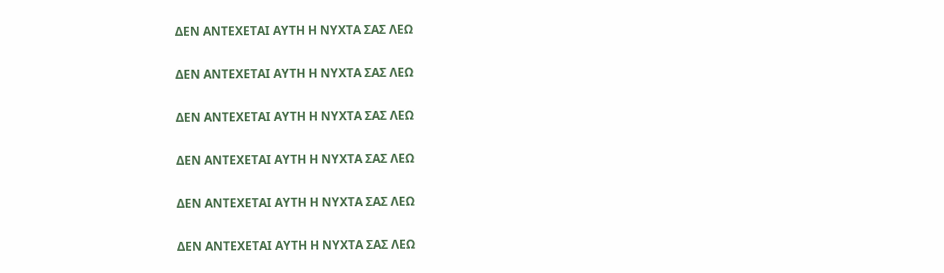ΔΕΝ ΑΝΤΕΧΕΤΑΙ ΑΥΤΗ Η ΝΥΧΤΑ ΣΑΣ ΛΕΩ

ΔΕΝ ΑΝΤΕΧΕΤΑΙ ΑΥΤΗ Η ΝΥΧΤΑ ΣΑΣ ΛΕΩ

ΔΕΝ ΑΝΤΕΧΕΤΑΙ ΑΥΤΗ Η ΝΥΧΤΑ ΣΑΣ ΛΕΩ

ΔΕΝ ΑΝΤΕΧΕΤΑΙ ΑΥΤΗ Η ΝΥΧΤΑ ΣΑΣ ΛΕΩ

ΔΕΝ ΑΝΤΕΧΕΤΑΙ ΑΥΤΗ Η ΝΥΧΤΑ ΣΑΣ ΛΕΩ

ΔΕΝ ΑΝΤΕΧΕΤΑΙ ΑΥΤΗ Η ΝΥΧΤΑ ΣΑΣ ΛΕΩ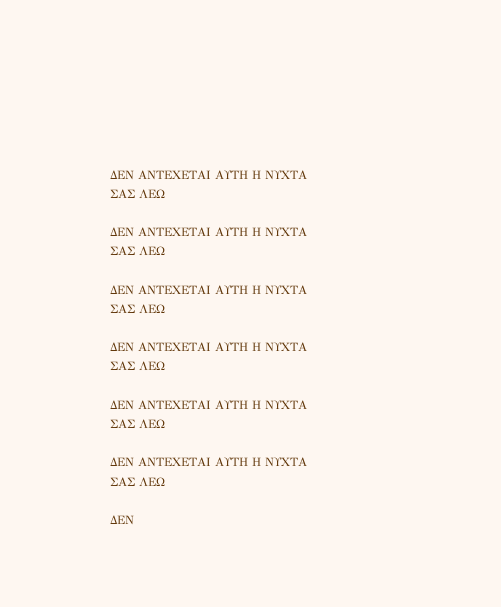ΔΕΝ ΑΝΤΕΧΕΤΑΙ ΑΥΤΗ Η ΝΥΧΤΑ ΣΑΣ ΛΕΩ

ΔΕΝ ΑΝΤΕΧΕΤΑΙ ΑΥΤΗ Η ΝΥΧΤΑ ΣΑΣ ΛΕΩ

ΔΕΝ ΑΝΤΕΧΕΤΑΙ ΑΥΤΗ Η ΝΥΧΤΑ ΣΑΣ ΛΕΩ

ΔΕΝ ΑΝΤΕΧΕΤΑΙ ΑΥΤΗ Η ΝΥΧΤΑ ΣΑΣ ΛΕΩ

ΔΕΝ ΑΝΤΕΧΕΤΑΙ ΑΥΤΗ Η ΝΥΧΤΑ ΣΑΣ ΛΕΩ

ΔΕΝ ΑΝΤΕΧΕΤΑΙ ΑΥΤΗ Η ΝΥΧΤΑ ΣΑΣ ΛΕΩ

ΔΕΝ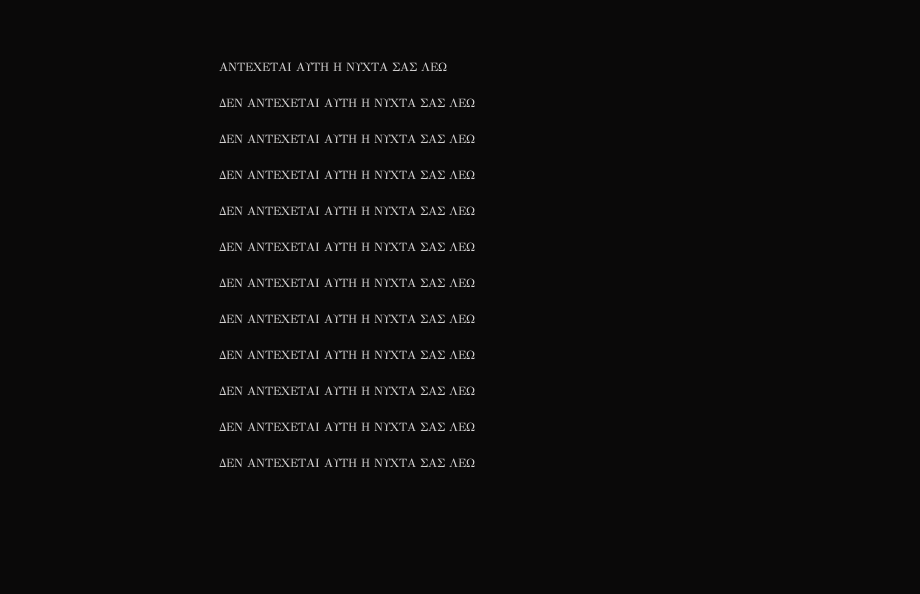ΑΝΤΕΧΕΤΑΙ ΑΥΤΗ Η ΝΥΧΤΑ ΣΑΣ ΛΕΩ

ΔΕΝ ΑΝΤΕΧΕΤΑΙ ΑΥΤΗ Η ΝΥΧΤΑ ΣΑΣ ΛΕΩ

ΔΕΝ ΑΝΤΕΧΕΤΑΙ ΑΥΤΗ Η ΝΥΧΤΑ ΣΑΣ ΛΕΩ

ΔΕΝ ΑΝΤΕΧΕΤΑΙ ΑΥΤΗ Η ΝΥΧΤΑ ΣΑΣ ΛΕΩ

ΔΕΝ ΑΝΤΕΧΕΤΑΙ ΑΥΤΗ Η ΝΥΧΤΑ ΣΑΣ ΛΕΩ

ΔΕΝ ΑΝΤΕΧΕΤΑΙ ΑΥΤΗ Η ΝΥΧΤΑ ΣΑΣ ΛΕΩ

ΔΕΝ ΑΝΤΕΧΕΤΑΙ ΑΥΤΗ Η ΝΥΧΤΑ ΣΑΣ ΛΕΩ

ΔΕΝ ΑΝΤΕΧΕΤΑΙ ΑΥΤΗ Η ΝΥΧΤΑ ΣΑΣ ΛΕΩ

ΔΕΝ ΑΝΤΕΧΕΤΑΙ ΑΥΤΗ Η ΝΥΧΤΑ ΣΑΣ ΛΕΩ

ΔΕΝ ΑΝΤΕΧΕΤΑΙ ΑΥΤΗ Η ΝΥΧΤΑ ΣΑΣ ΛΕΩ

ΔΕΝ ΑΝΤΕΧΕΤΑΙ ΑΥΤΗ Η ΝΥΧΤΑ ΣΑΣ ΛΕΩ

ΔΕΝ ΑΝΤΕΧΕΤΑΙ ΑΥΤΗ Η ΝΥΧΤΑ ΣΑΣ ΛΕΩ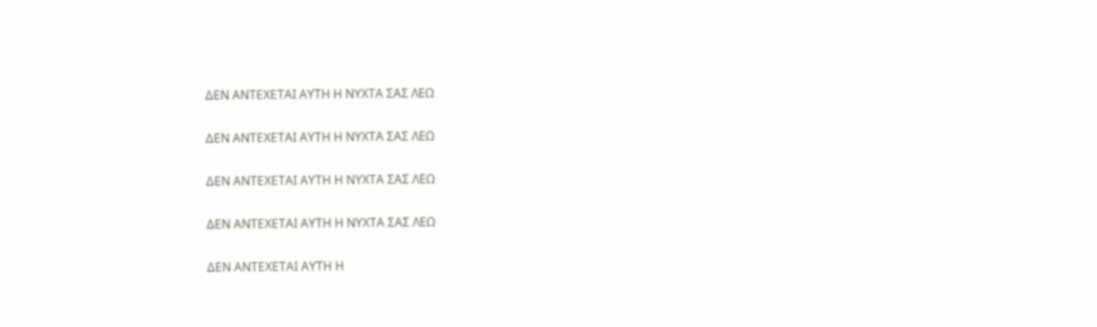ΔΕΝ ΑΝΤΕΧΕΤΑΙ ΑΥΤΗ Η ΝΥΧΤΑ ΣΑΣ ΛΕΩ

ΔΕΝ ΑΝΤΕΧΕΤΑΙ ΑΥΤΗ Η ΝΥΧΤΑ ΣΑΣ ΛΕΩ

ΔΕΝ ΑΝΤΕΧΕΤΑΙ ΑΥΤΗ Η ΝΥΧΤΑ ΣΑΣ ΛΕΩ

ΔΕΝ ΑΝΤΕΧΕΤΑΙ ΑΥΤΗ Η ΝΥΧΤΑ ΣΑΣ ΛΕΩ

ΔΕΝ ΑΝΤΕΧΕΤΑΙ ΑΥΤΗ Η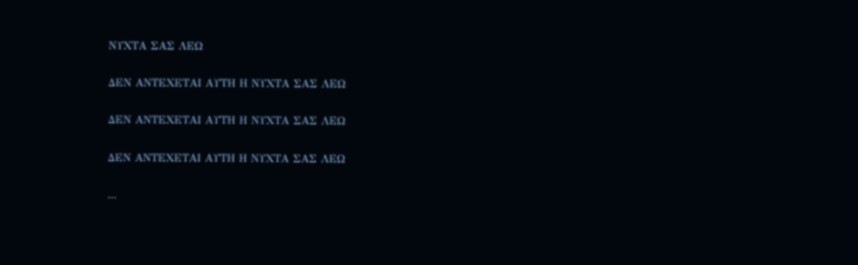ΝΥΧΤΑ ΣΑΣ ΛΕΩ

ΔΕΝ ΑΝΤΕΧΕΤΑΙ ΑΥΤΗ Η ΝΥΧΤΑ ΣΑΣ ΛΕΩ

ΔΕΝ ΑΝΤΕΧΕΤΑΙ ΑΥΤΗ Η ΝΥΧΤΑ ΣΑΣ ΛΕΩ

ΔΕΝ ΑΝΤΕΧΕΤΑΙ ΑΥΤΗ Η ΝΥΧΤΑ ΣΑΣ ΛΕΩ

...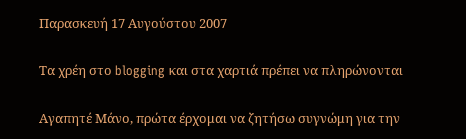Παρασκευή 17 Αυγούστου 2007

Τα χρέη στο blogging και στα χαρτιά πρέπει να πληρώνονται

Αγαπητέ Μάνο, πρώτα έρχομαι να ζητήσω συγνώμη για την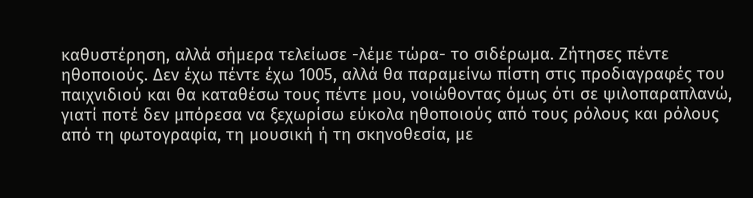καθυστέρηση, αλλά σήμερα τελείωσε -λέμε τώρα- το σιδέρωμα. Ζήτησες πέντε ηθοποιούς. Δεν έχω πέντε έχω 1005, αλλά θα παραμείνω πίστη στις προδιαγραφές του παιχνιδιού και θα καταθέσω τους πέντε μου, νοιώθοντας όμως ότι σε ψιλοπαραπλανώ, γιατί ποτέ δεν μπόρεσα να ξεχωρίσω εύκολα ηθοποιούς από τους ρόλους και ρόλους από τη φωτογραφία, τη μουσική ή τη σκηνοθεσία, με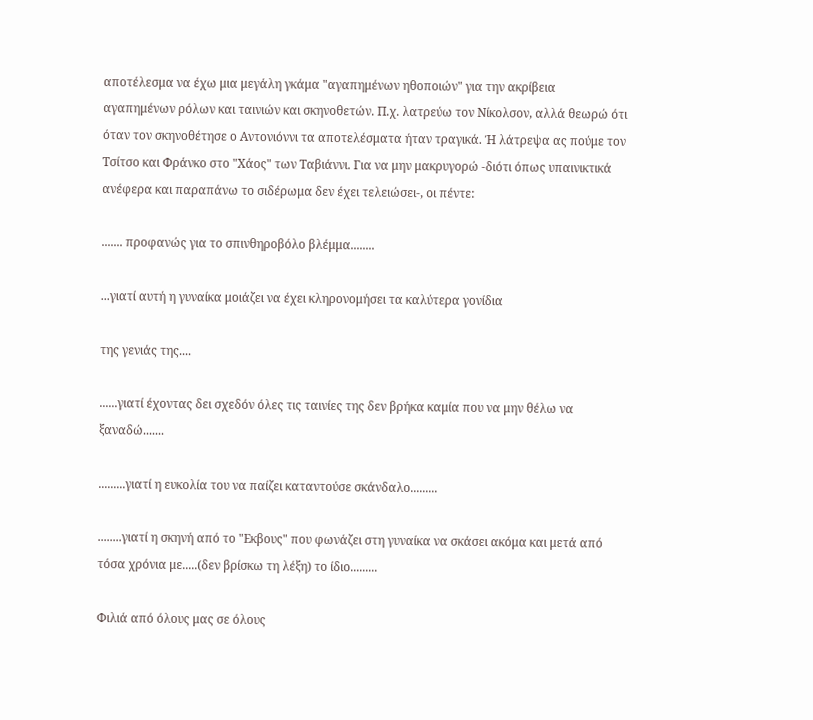αποτέλεσμα να έχω μια μεγάλη γκάμα "αγαπημένων ηθοποιών" για την ακρίβεια αγαπημένων ρόλων και ταινιών και σκηνοθετών. Π.χ. λατρεύω τον Νίκολσον, αλλά θεωρώ ότι όταν τον σκηνοθέτησε ο Αντονιόννι τα αποτελέσματα ήταν τραγικά. Ή λάτρεψα ας πούμε τον Τσίτσο και Φράνκο στο "Χάος" των Ταβιάννι. Για να μην μακρυγορώ -διότι όπως υπαινικτικά ανέφερα και παραπάνω το σιδέρωμα δεν έχει τελειώσει-, οι πέντε:

....... προφανώς για το σπινθηροβόλο βλέμμα........

...γιατί αυτή η γυναίκα μοιάζει να έχει κληρονομήσει τα καλύτερα γονίδια

της γενιάς της....

......γιατί έχοντας δει σχεδόν όλες τις ταινίες της δεν βρήκα καμία που να μην θέλω να ξαναδώ.......

.........γιατί η ευκολία του να παίζει καταντούσε σκάνδαλο.........

........γιατί η σκηνή από το "Εκβους" που φωνάζει στη γυναίκα να σκάσει ακόμα και μετά από τόσα χρόνια με.....(δεν βρίσκω τη λέξη) το ίδιο.........

Φιλιά από όλους μας σε όλους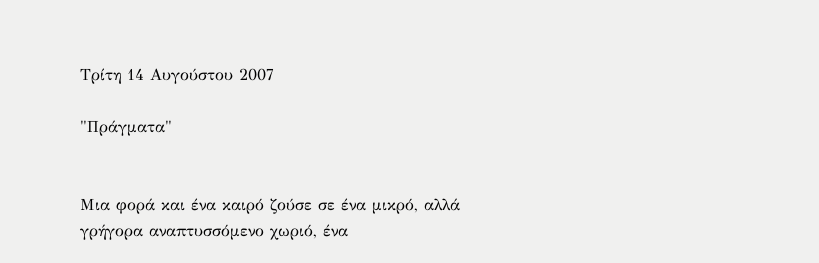Τρίτη 14 Αυγούστου 2007

"Πράγματα"


Μια φορά και ένα καιρό ζούσε σε ένα μικρό, αλλά γρήγορα αναπτυσσόμενο χωριό, ένα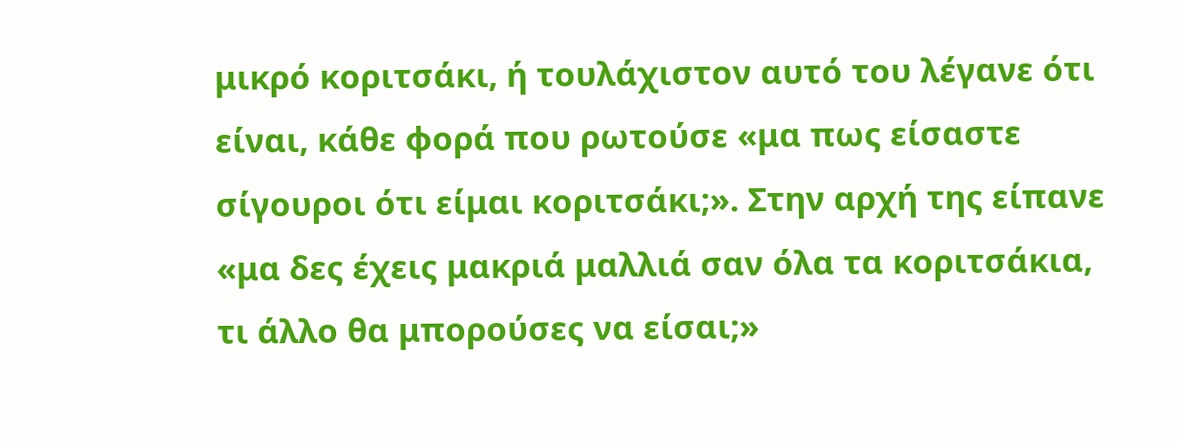μικρό κοριτσάκι, ή τουλάχιστον αυτό του λέγανε ότι είναι, κάθε φορά που ρωτούσε «μα πως είσαστε σίγουροι ότι είμαι κοριτσάκι;». Στην αρχή της είπανε «μα δες έχεις μακριά μαλλιά σαν όλα τα κοριτσάκια, τι άλλο θα μπορούσες να είσαι;»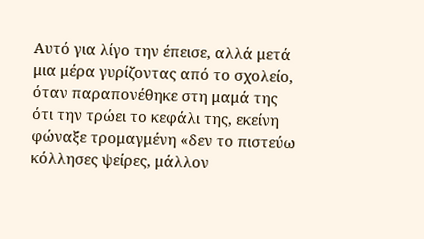Αυτό για λίγο την έπεισε, αλλά μετά μια μέρα γυρίζοντας από το σχολείο, όταν παραπονέθηκε στη μαμά της ότι την τρώει το κεφάλι της, εκείνη φώναξε τρομαγμένη «δεν το πιστεύω κόλλησες ψείρες, μάλλον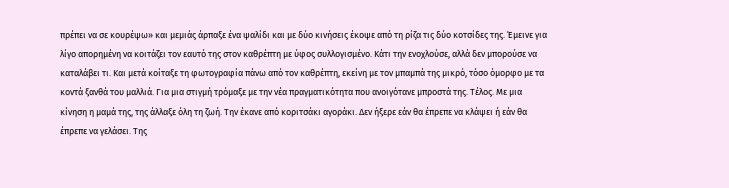πρέπει να σε κουρέψω» και μεμιάς άρπαξε ένα ψαλίδι και με δύο κινήσεις έκοψε από τη ρίζα τις δύο κοτσίδες της. Έμεινε για λίγο απορημένη να κοιτάζει τον εαυτό της στον καθρέπτη με ύφος συλλογισμένο. Κάτι την ενοχλούσε, αλλά δεν μπορούσε να καταλάβει τι. Και μετά κοίταξε τη φωτογραφία πάνω από τον καθρέπτη, εκείνη με τον μπαμπά της μικρό, τόσο όμορφο με τα κοντά ξανθά του μαλλιά. Για μια στιγμή τρόμαξε με την νέα πραγματικότητα που ανοιγότανε μπροστά της. Τέλος. Με μια κίνηση η μαμά της, της άλλαξε όλη τη ζωή. Την έκανε από κοριτσάκι αγοράκι. Δεν ήξερε εάν θα έπρεπε να κλάψει ή εάν θα έπρεπε να γελάσει. Της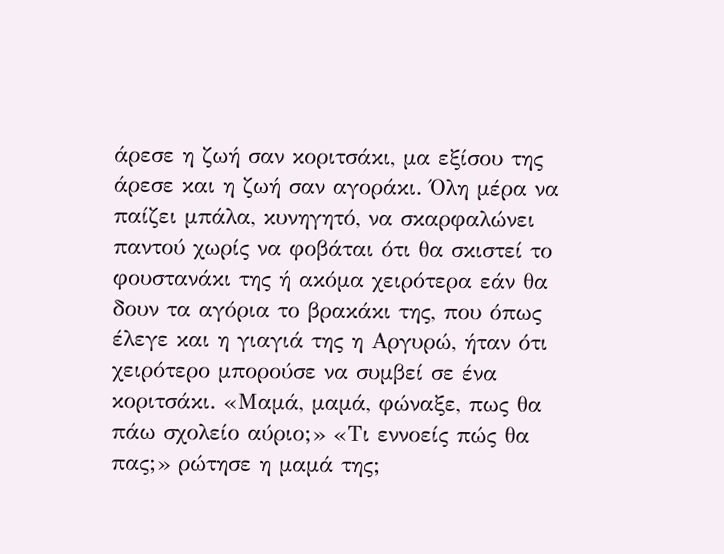άρεσε η ζωή σαν κοριτσάκι, μα εξίσου της άρεσε και η ζωή σαν αγοράκι. Όλη μέρα να παίζει μπάλα, κυνηγητό, να σκαρφαλώνει παντού χωρίς να φοβάται ότι θα σκιστεί το φουστανάκι της ή ακόμα χειρότερα εάν θα δουν τα αγόρια το βρακάκι της, που όπως έλεγε και η γιαγιά της η Αργυρώ, ήταν ότι χειρότερο μπορούσε να συμβεί σε ένα κοριτσάκι. «Μαμά, μαμά, φώναξε, πως θα πάω σχολείο αύριο;» «Τι εννοείς πώς θα πας;» ρώτησε η μαμά της;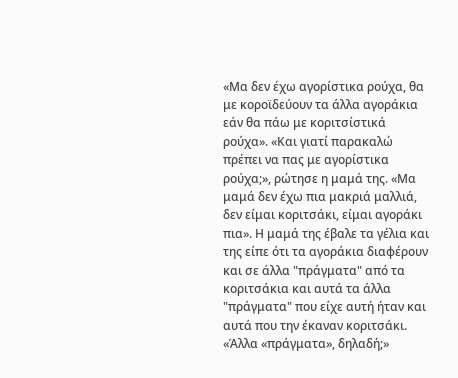«Μα δεν έχω αγορίστικα ρούχα, θα με κοροϊδεύουν τα άλλα αγοράκια εάν θα πάω με κοριτσίστικά ρούχα». «Και γιατί παρακαλώ πρέπει να πας με αγορίστικα ρούχα;», ρώτησε η μαμά της. «Μα μαμά δεν έχω πια μακριά μαλλιά, δεν είμαι κοριτσάκι, είμαι αγοράκι πια». Η μαμά της έβαλε τα γέλια και της είπε ότι τα αγοράκια διαφέρουν και σε άλλα "πράγματα" από τα κοριτσάκια και αυτά τα άλλα "πράγματα" που είχε αυτή ήταν και αυτά που την έκαναν κοριτσάκι. «Άλλα «πράγματα», δηλαδή;»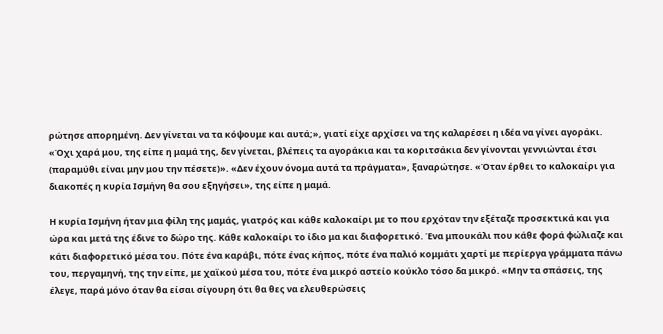ρώτησε απορημένη. Δεν γίνεται να τα κόψουμε και αυτά;», γιατί είχε αρχίσει να της καλαρέσει η ιδέα να γίνει αγοράκι. «Όχι χαρά μου, της είπε η μαμά της, δεν γίνεται, βλέπεις τα αγοράκια και τα κοριτσάκια δεν γίνονται γεννιώνται έτσι (παραμύθι είναι μην μου την πέσετε)». «Δεν έχουν όνομα αυτά τα πράγματα», ξαναρώτησε. «Όταν έρθει το καλοκαίρι για διακοπές η κυρία Ισμήνη θα σου εξηγήσει», της είπε η μαμά.

Η κυρία Ισμήνη ήταν μια φίλη της μαμάς, γιατρός και κάθε καλοκαίρι με το που ερχόταν την εξέταζε προσεκτικά και για ώρα και μετά της έδινε το δώρο της. Κάθε καλοκαίρι το ίδιο μα και διαφορετικό. Ένα μπουκάλι που κάθε φορά φώλιαζε και κάτι διαφορετικό μέσα του. Πότε ένα καράβι, πότε ένας κήπος, πότε ένα παλιό κομμάτι χαρτί με περίεργα γράμματα πάνω του, περγαμηνή, της την είπε, με χαϊκού μέσα του, πότε ένα μικρό αστείο κούκλο τόσο δα μικρό. «Μην τα σπάσεις, της έλεγε, παρά μόνο όταν θα είσαι σίγουρη ότι θα θες να ελευθερώσεις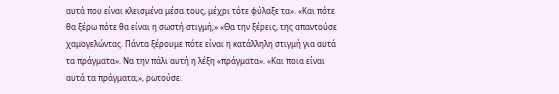αυτά που είναι κλεισμένα μέσα τους, μέχρι τότε φύλαξε τα». «Και πότε θα ξέρω πότε θα είναι η σωστή στιγμή;» «Θα την ξέρεις, της απαντούσε χαμογελώντας. Πάντα ξέρουμε πότε είναι η κατάλληλη στιγμή για αυτά τα πράγματα». Να την πάλι αυτή η λέξη «πράγματα». «Και ποια είναι αυτά τα πράγματα;», ρωτούσε.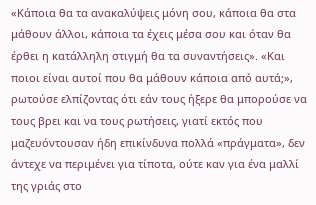«Κάποια θα τα ανακαλύψεις μόνη σου, κάποια θα στα μάθουν άλλοι, κάποια τα έχεις μέσα σου και όταν θα έρθει η κατάλληλη στιγμή θα τα συναντήσεις». «Και ποιοι είναι αυτοί που θα μάθουν κάποια από αυτά;», ρωτούσε ελπίζοντας ότι εάν τους ήξερε θα μπορούσε να τους βρει και να τους ρωτήσεις, γιατί εκτός που μαζευόντουσαν ήδη επικίνδυνα πολλά «πράγματα», δεν άντεχε να περιμένει για τίποτα, ούτε καν για ένα μαλλί της γριάς στο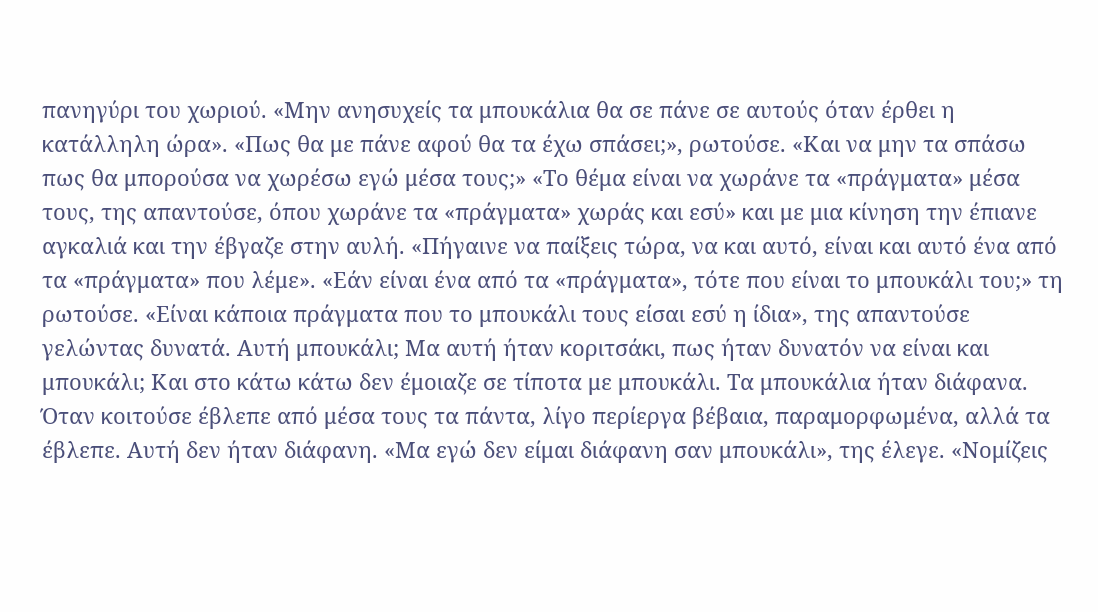πανηγύρι του χωριού. «Μην ανησυχείς τα μπουκάλια θα σε πάνε σε αυτούς όταν έρθει η κατάλληλη ώρα». «Πως θα με πάνε αφού θα τα έχω σπάσει;», ρωτούσε. «Και να μην τα σπάσω πως θα μπορούσα να χωρέσω εγώ μέσα τους;» «Το θέμα είναι να χωράνε τα «πράγματα» μέσα τους, της απαντούσε, όπου χωράνε τα «πράγματα» χωράς και εσύ» και με μια κίνηση την έπιανε αγκαλιά και την έβγαζε στην αυλή. «Πήγαινε να παίξεις τώρα, να και αυτό, είναι και αυτό ένα από τα «πράγματα» που λέμε». «Εάν είναι ένα από τα «πράγματα», τότε που είναι το μπουκάλι του;» τη ρωτούσε. «Είναι κάποια πράγματα που το μπουκάλι τους είσαι εσύ η ίδια», της απαντούσε γελώντας δυνατά. Αυτή μπουκάλι; Μα αυτή ήταν κοριτσάκι, πως ήταν δυνατόν να είναι και μπουκάλι; Και στο κάτω κάτω δεν έμοιαζε σε τίποτα με μπουκάλι. Τα μπουκάλια ήταν διάφανα. Όταν κοιτούσε έβλεπε από μέσα τους τα πάντα, λίγο περίεργα βέβαια, παραμορφωμένα, αλλά τα έβλεπε. Αυτή δεν ήταν διάφανη. «Μα εγώ δεν είμαι διάφανη σαν μπουκάλι», της έλεγε. «Νομίζεις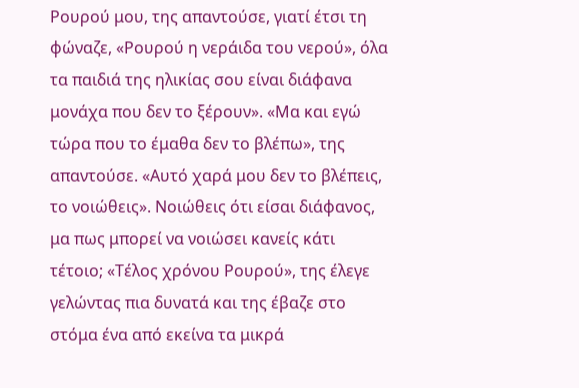Ρουρού μου, της απαντούσε, γιατί έτσι τη φώναζε, «Ρουρού η νεράιδα του νερού», όλα τα παιδιά της ηλικίας σου είναι διάφανα μονάχα που δεν το ξέρουν». «Μα και εγώ τώρα που το έμαθα δεν το βλέπω», της απαντούσε. «Αυτό χαρά μου δεν το βλέπεις, το νοιώθεις». Νοιώθεις ότι είσαι διάφανος, μα πως μπορεί να νοιώσει κανείς κάτι τέτοιο; «Τέλος χρόνου Ρουρού», της έλεγε γελώντας πια δυνατά και της έβαζε στο στόμα ένα από εκείνα τα μικρά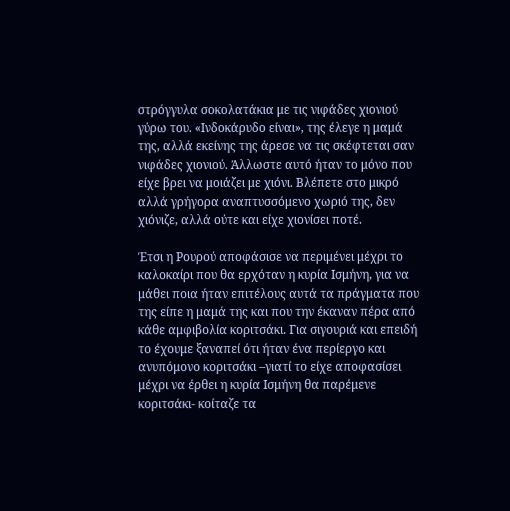στρόγγυλα σοκολατάκια με τις νιφάδες χιονιού γύρω του. «Ινδοκάρυδο είναι», της έλεγε η μαμά της, αλλά εκείνης της άρεσε να τις σκέφτεται σαν νιφάδες χιονιού. Άλλωστε αυτό ήταν το μόνο που είχε βρει να μοιάζει με χιόνι. Βλέπετε στο μικρό αλλά γρήγορα αναπτυσσόμενο χωριό της, δεν χιόνιζε, αλλά ούτε και είχε χιονίσει ποτέ.

Έτσι η Ρουρού αποφάσισε να περιμένει μέχρι το καλοκαίρι που θα ερχόταν η κυρία Ισμήνη, για να μάθει ποια ήταν επιτέλους αυτά τα πράγματα που της είπε η μαμά της και που την έκαναν πέρα από κάθε αμφιβολία κοριτσάκι. Για σιγουριά και επειδή το έχουμε ξαναπεί ότι ήταν ένα περίεργο και ανυπόμονο κοριτσάκι –γιατί το είχε αποφασίσει μέχρι να έρθει η κυρία Ισμήνη θα παρέμενε κοριτσάκι- κοίταζε τα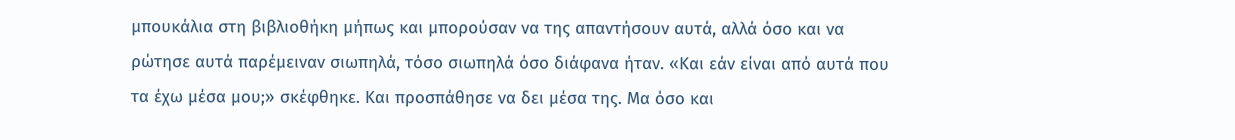μπουκάλια στη βιβλιοθήκη μήπως και μπορούσαν να της απαντήσουν αυτά, αλλά όσο και να ρώτησε αυτά παρέμειναν σιωπηλά, τόσο σιωπηλά όσο διάφανα ήταν. «Και εάν είναι από αυτά που τα έχω μέσα μου;» σκέφθηκε. Και προσπάθησε να δει μέσα της. Μα όσο και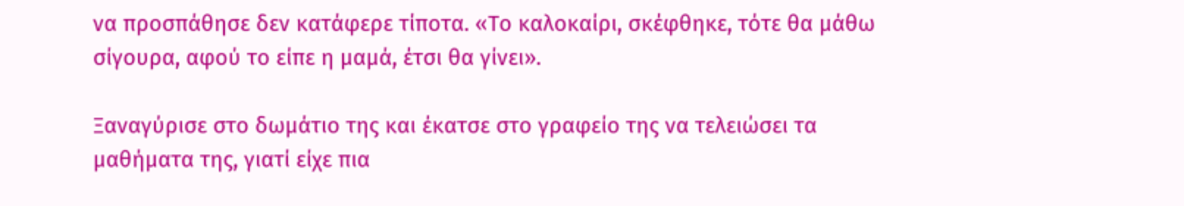να προσπάθησε δεν κατάφερε τίποτα. «Το καλοκαίρι, σκέφθηκε, τότε θα μάθω σίγουρα, αφού το είπε η μαμά, έτσι θα γίνει».

Ξαναγύρισε στο δωμάτιο της και έκατσε στο γραφείο της να τελειώσει τα μαθήματα της, γιατί είχε πια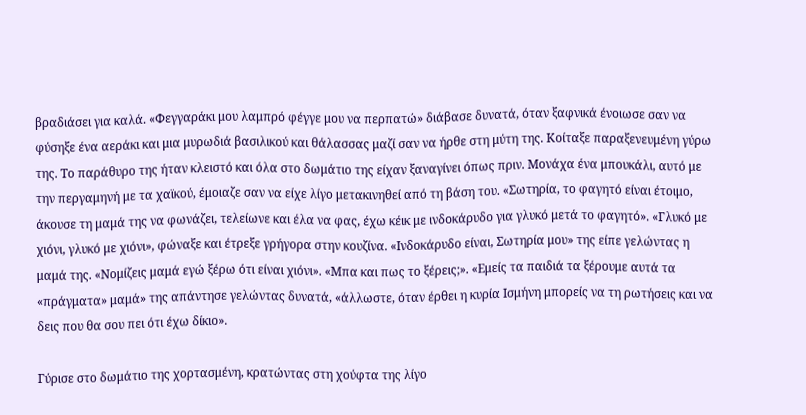βραδιάσει για καλά. «Φεγγαράκι μου λαμπρό φέγγε μου να περπατώ» διάβασε δυνατά, όταν ξαφνικά ένοιωσε σαν να φύσηξε ένα αεράκι και μια μυρωδιά βασιλικού και θάλασσας μαζί σαν να ήρθε στη μύτη της. Κοίταξε παραξενευμένη γύρω της. Το παράθυρο της ήταν κλειστό και όλα στο δωμάτιο της είχαν ξαναγίνει όπως πριν. Μονάχα ένα μπουκάλι, αυτό με την περγαμηνή με τα χαϊκού, έμοιαζε σαν να είχε λίγο μετακινηθεί από τη βάση του. «Σωτηρία, το φαγητό είναι έτοιμο, άκουσε τη μαμά της να φωνάζει, τελείωνε και έλα να φας, έχω κέικ με ινδοκάρυδο για γλυκό μετά το φαγητό». «Γλυκό με χιόνι, γλυκό με χιόνι», φώναξε και έτρεξε γρήγορα στην κουζίνα. «Ινδοκάρυδο είναι, Σωτηρία μου» της είπε γελώντας η μαμά της. «Νομίζεις μαμά εγώ ξέρω ότι είναι χιόνι». «Μπα και πως το ξέρεις;». «Εμείς τα παιδιά τα ξέρουμε αυτά τα «πράγματα» μαμά» της απάντησε γελώντας δυνατά, «άλλωστε, όταν έρθει η κυρία Ισμήνη μπορείς να τη ρωτήσεις και να δεις που θα σου πει ότι έχω δίκιο».

Γύρισε στο δωμάτιο της χορτασμένη, κρατώντας στη χούφτα της λίγο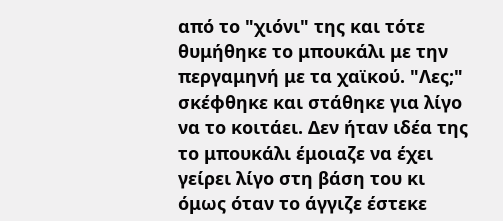από το "χιόνι" της και τότε θυμήθηκε το μπουκάλι με την περγαμηνή με τα χαϊκού. "Λες;" σκέφθηκε και στάθηκε για λίγο να το κοιτάει. Δεν ήταν ιδέα της το μπουκάλι έμοιαζε να έχει γείρει λίγο στη βάση του κι όμως όταν το άγγιζε έστεκε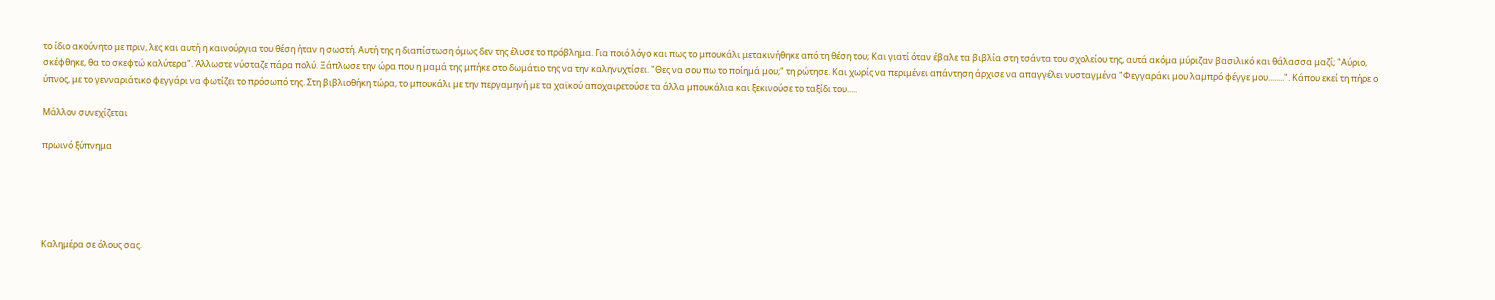το ίδιο ακούνητο με πριν, λες και αυτή η καινούργια του θέση ήταν η σωστή. Αυτή της η διαπίστωση όμως δεν της έλυσε το πρόβλημα. Για ποιό λόγο και πως το μπουκάλι μετακινήθηκε από τη θέση του; Και γιατί όταν έβαλε τα βιβλία στη τσάντα του σχολείου της, αυτά ακόμα μύριζαν βασιλικό και θάλασσα μαζί; "Αύριο, σκέφθηκε, θα το σκεφτώ καλύτερα". Άλλωστε νύσταζε πάρα πολύ. Ξάπλωσε την ώρα που η μαμά της μπήκε στο δωμάτιο της να την καληνυχτίσει. "Θες να σου πω το ποίημά μου;" τη ρώτησε. Και χωρίς να περιμένει απάντηση άρχισε να απαγγέλει νυσταγμένα "Φεγγαράκι μου λαμπρό φέγγε μου........". Κάπου εκεί τη πήρε ο ύπνος, με το γενναριάτικο φεγγάρι να φωτίζει το πρόσωπό της. Στη βιβλιοθήκη τώρα, το μπουκάλι με την περγαμηνή με τα χαϊκού αποχαιρετούσε τα άλλα μπουκάλια και ξεκινούσε το ταξίδι του.....

Μάλλον συνεχίζεται

πρωινό ξύπνημα





Καλημέρα σε όλους σας.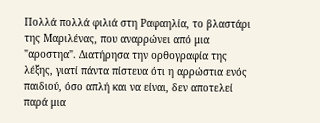Πολλά πολλά φιλιά στη Ραφαηλία, το βλαστάρι της Μαριλένας, που αναρρώνει από μια "αροστηα". Διατήρησα την ορθογραφία της λέξης, γιατί πάντα πίστευα ότι η αρρώστια ενός παιδιού, όσο απλή και να είναι, δεν αποτελεί παρά μια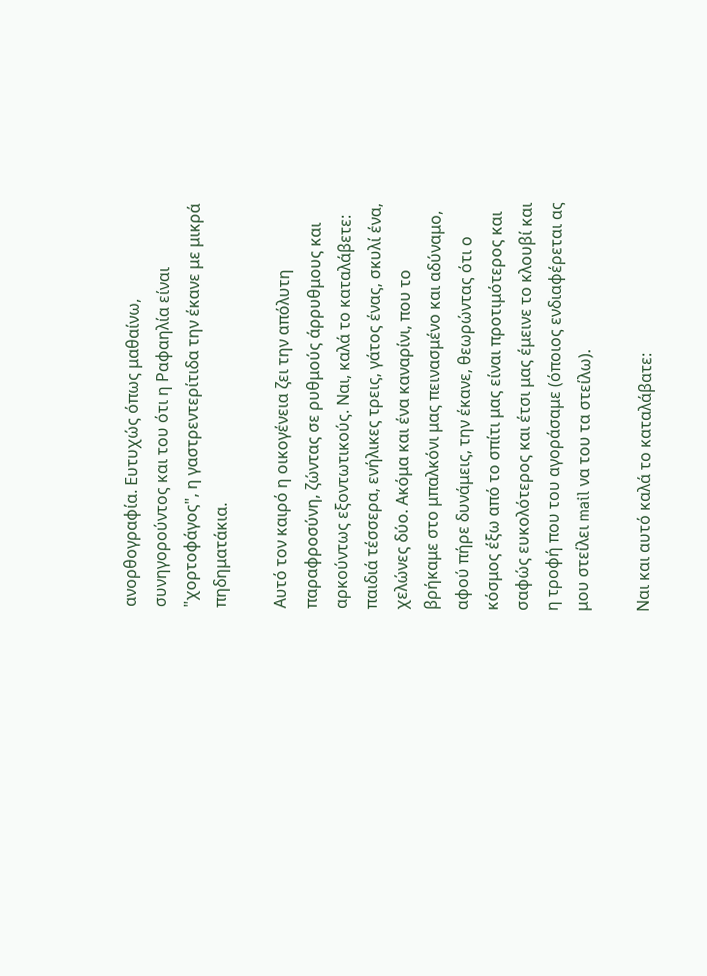ανορθογραφία. Ευτυχώς όπως μαθαίνω, συνηγορούντος και του ότι η Ραφαηλία είναι "χορτοφάγος", η γαστρεντερίτιδα την έκανε με μικρά πηδηματάκια.

Αυτό τον καιρό η οικογένεια ζει την απόλυτη παραφροσύνη, ζώντας σε ρυθμούς άρρυθμους και αρκούντως εξοντωτικούς. Ναι, καλά το καταλάβετε: παιδιά τέσσερα, ενήλικες τρεις, γάτος ένας, σκυλί ένα, χελώνες δύο. Ακόμα και ένα καναρίνι, που το βρήκαμε στο μπαλκόνι μας πεινασμένο και αδύναμο, αφού πήρε δυνάμεις, την έκανε, θεωρώντας ότι ο κόσμος έξω από το σπίτι μας είναι προτιμότερος και σαφώς ευκολότερος και έτσι μας έμεινε το κλουβί και η τροφή που του αγοράσαμε (όποιος ενδιαφέρεται ας μου στείλει mail να του τα στείλω).

Ναι και αυτό καλά το καταλάβατε: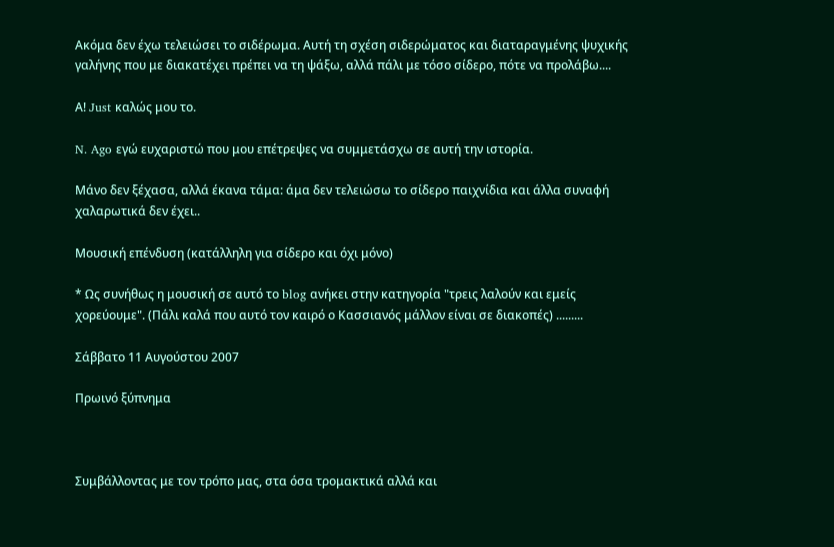Ακόμα δεν έχω τελειώσει το σιδέρωμα. Αυτή τη σχέση σιδερώματος και διαταραγμένης ψυχικής γαλήνης που με διακατέχει πρέπει να τη ψάξω, αλλά πάλι με τόσο σίδερο, πότε να προλάβω....

Α! Just καλώς μου το.

N. Ago εγώ ευχαριστώ που μου επέτρεψες να συμμετάσχω σε αυτή την ιστορία.

Μάνο δεν ξέχασα, αλλά έκανα τάμα: άμα δεν τελειώσω το σίδερο παιχνίδια και άλλα συναφή χαλαρωτικά δεν έχει..

Μουσική επένδυση (κατάλληλη για σίδερο και όχι μόνο)

* Ως συνήθως η μουσική σε αυτό το blog ανήκει στην κατηγορία "τρεις λαλούν και εμείς χορεύουμε". (Πάλι καλά που αυτό τον καιρό ο Κασσιανός μάλλον είναι σε διακοπές) .........

Σάββατο 11 Αυγούστου 2007

Πρωινό ξύπνημα



Συμβάλλοντας με τον τρόπο μας, στα όσα τρομακτικά αλλά και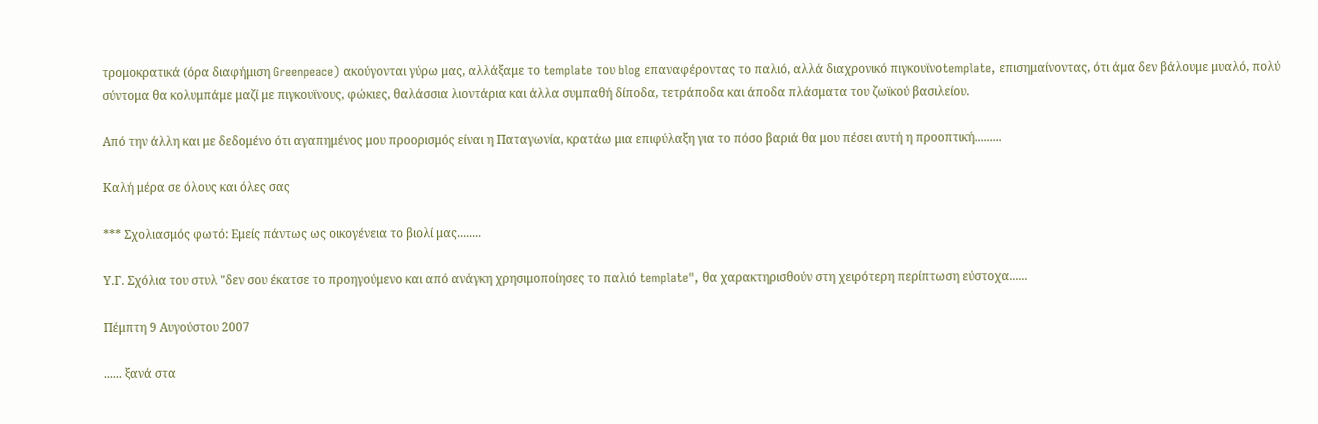τρομοκρατικά (όρα διαφήμιση Greenpeace) ακούγονται γύρω μας, αλλάξαμε το template του blog επαναφέροντας το παλιό, αλλά διαχρονικό πιγκουϊνοtemplate, επισημαίνοντας, ότι άμα δεν βάλουμε μυαλό, πολύ σύντομα θα κολυμπάμε μαζί με πιγκουϊνους, φώκιες, θαλάσσια λιοντάρια και άλλα συμπαθή δίποδα, τετράποδα και άποδα πλάσματα του ζωϊκού βασιλείου.

Από την άλλη και με δεδομένο ότι αγαπημένος μου προορισμός είναι η Παταγωνία, κρατάω μια επιφύλαξη για το πόσο βαριά θα μου πέσει αυτή η προοπτική.........

Καλή μέρα σε όλους και όλες σας

*** Σχολιασμός φωτό: Εμείς πάντως ως οικογένεια το βιολί μας........

Υ.Γ. Σχόλια του στυλ "δεν σου έκατσε το προηγούμενο και από ανάγκη χρησιμοποίησες το παλιό template", θα χαρακτηρισθούν στη χειρότερη περίπτωση εύστοχα......

Πέμπτη 9 Αυγούστου 2007

...... ξανά στα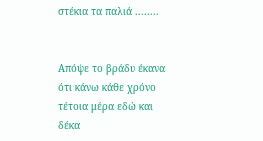στέκια τα παλιά ........


Απόψε το βράδυ έκανα ότι κάνω κάθε χρόνο τέτοια μέρα εδώ και δέκα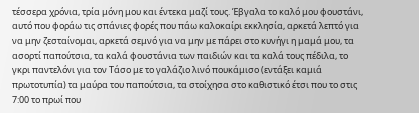τέσσερα χρόνια, τρία μόνη μου και έντεκα μαζί τους. Έβγαλα το καλό μου φουστάνι, αυτό που φοράω τις σπάνιες φορές που πάω καλοκαίρι εκκλησία, αρκετά λεπτό για να μην ζεσταίνομαι, αρκετά σεμνό για να μην με πάρει στο κυνήγι η μαμά μου, τα ασορτί παπούτσια, τα καλά φουστάνια των παιδιών και τα καλά τους πέδιλα, το γκρι παντελόνι για τον Τάσο με το γαλάζιο λινό πουκάμισο (εντάξει καμιά πρωτοτυπία) τα μαύρα του παπούτσια, τα στοίχησα στο καθιστικό έτσι που το στις 7:00 το πρωί που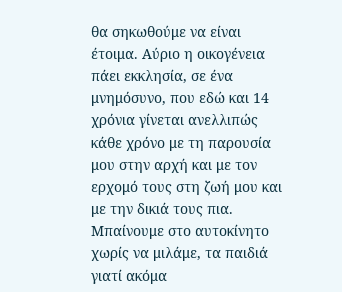θα σηκωθούμε να είναι έτοιμα. Αύριο η οικογένεια πάει εκκλησία, σε ένα μνημόσυνο, που εδώ και 14 χρόνια γίνεται ανελλιπώς κάθε χρόνο με τη παρουσία μου στην αρχή και με τον ερχομό τους στη ζωή μου και με την δικιά τους πια. Μπαίνουμε στο αυτοκίνητο χωρίς να μιλάμε, τα παιδιά γιατί ακόμα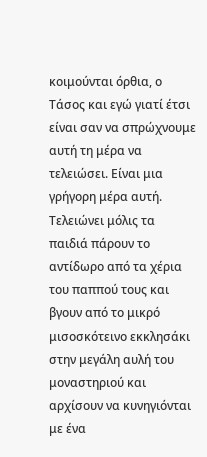κοιμούνται όρθια, ο Τάσος και εγώ γιατί έτσι είναι σαν να σπρώχνουμε αυτή τη μέρα να τελειώσει. Είναι μια γρήγορη μέρα αυτή. Τελειώνει μόλις τα παιδιά πάρουν το αντίδωρο από τα χέρια του παππού τους και βγουν από το μικρό μισοσκότεινο εκκλησάκι στην μεγάλη αυλή του μοναστηριού και αρχίσουν να κυνηγιόνται με ένα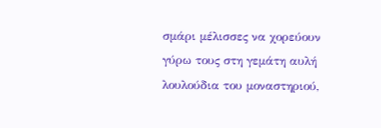σμάρι μέλισσες να χορεύουν γύρω τους στη γεμάτη αυλή λουλούδια του μοναστηριού,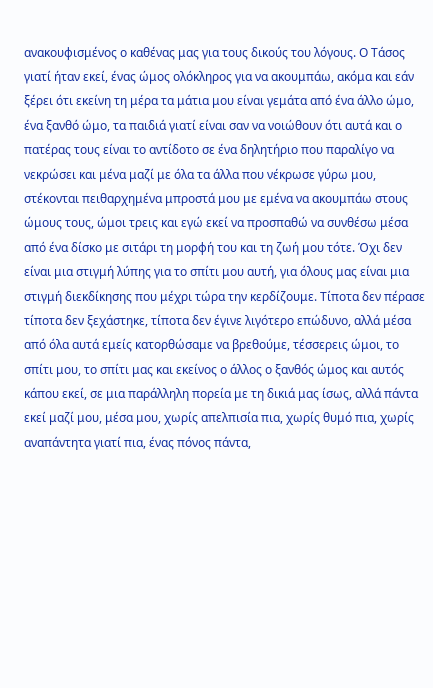ανακουφισμένος ο καθένας μας για τους δικούς του λόγους. Ο Τάσος γιατί ήταν εκεί, ένας ώμος ολόκληρος για να ακουμπάω, ακόμα και εάν ξέρει ότι εκείνη τη μέρα τα μάτια μου είναι γεμάτα από ένα άλλο ώμο, ένα ξανθό ώμο, τα παιδιά γιατί είναι σαν να νοιώθουν ότι αυτά και ο πατέρας τους είναι το αντίδοτο σε ένα δηλητήριο που παραλίγο να νεκρώσει και μένα μαζί με όλα τα άλλα που νέκρωσε γύρω μου, στέκονται πειθαρχημένα μπροστά μου με εμένα να ακουμπάω στους ώμους τους, ώμοι τρεις και εγώ εκεί να προσπαθώ να συνθέσω μέσα από ένα δίσκο με σιτάρι τη μορφή του και τη ζωή μου τότε. Όχι δεν είναι μια στιγμή λύπης για το σπίτι μου αυτή, για όλους μας είναι μια στιγμή διεκδίκησης που μέχρι τώρα την κερδίζουμε. Τίποτα δεν πέρασε τίποτα δεν ξεχάστηκε, τίποτα δεν έγινε λιγότερο επώδυνο, αλλά μέσα από όλα αυτά εμείς κατορθώσαμε να βρεθούμε, τέσσερεις ώμοι, το σπίτι μου, το σπίτι μας και εκείνος ο άλλος ο ξανθός ώμος και αυτός κάπου εκεί, σε μια παράλληλη πορεία με τη δικιά μας ίσως, αλλά πάντα εκεί μαζί μου, μέσα μου, χωρίς απελπισία πια, χωρίς θυμό πια, χωρίς αναπάντητα γιατί πια, ένας πόνος πάντα,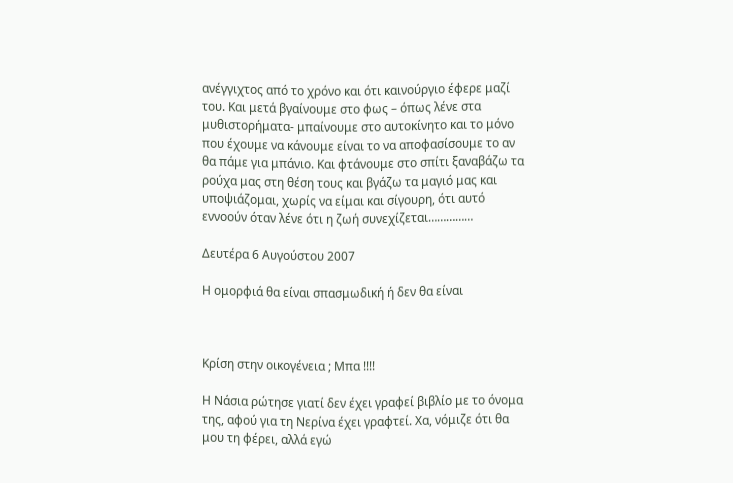ανέγγιχτος από το χρόνο και ότι καινούργιο έφερε μαζί του. Και μετά βγαίνουμε στο φως – όπως λένε στα μυθιστορήματα- μπαίνουμε στο αυτοκίνητο και το μόνο που έχουμε να κάνουμε είναι το να αποφασίσουμε το αν θα πάμε για μπάνιο. Και φτάνουμε στο σπίτι ξαναβάζω τα ρούχα μας στη θέση τους και βγάζω τα μαγιό μας και υποψιάζομαι, χωρίς να είμαι και σίγουρη, ότι αυτό εννοούν όταν λένε ότι η ζωή συνεχίζεται……………

Δευτέρα 6 Αυγούστου 2007

Η ομορφιά θα είναι σπασμωδική ή δεν θα είναι



Κρίση στην οικογένεια ; Μπα !!!!

Η Νάσια ρώτησε γιατί δεν έχει γραφεί βιβλίο με το όνομα της, αφού για τη Νερίνα έχει γραφτεί. Χα, νόμιζε ότι θα μου τη φέρει, αλλά εγώ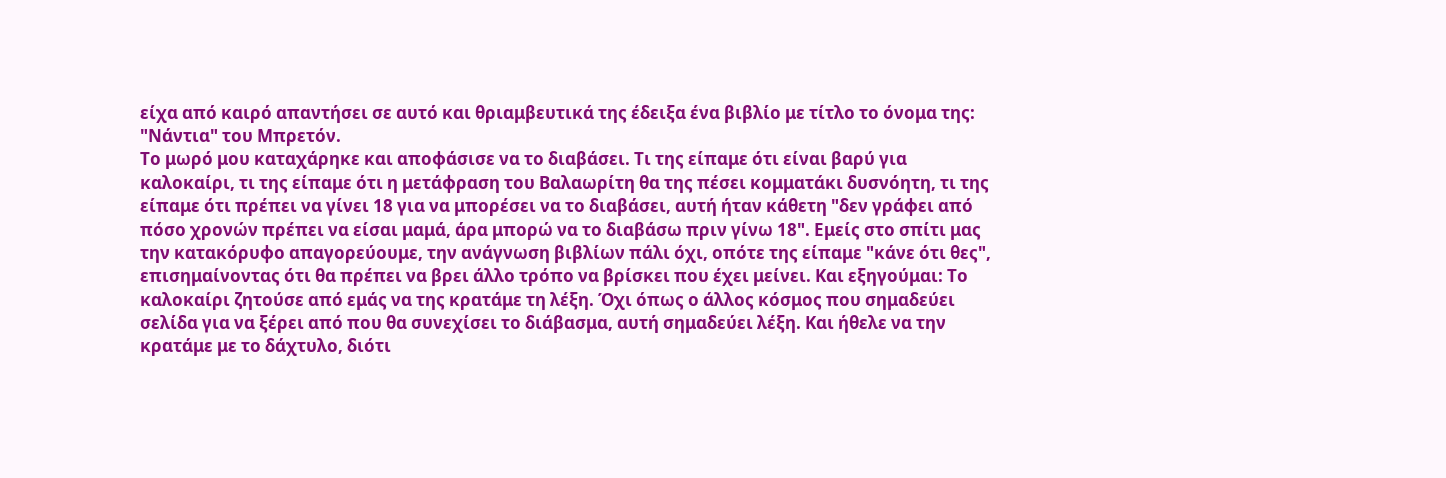είχα από καιρό απαντήσει σε αυτό και θριαμβευτικά της έδειξα ένα βιβλίο με τίτλο το όνομα της: "Νάντια" του Μπρετόν.
Το μωρό μου καταχάρηκε και αποφάσισε να το διαβάσει. Τι της είπαμε ότι είναι βαρύ για καλοκαίρι, τι της είπαμε ότι η μετάφραση του Βαλαωρίτη θα της πέσει κομματάκι δυσνόητη, τι της είπαμε ότι πρέπει να γίνει 18 για να μπορέσει να το διαβάσει, αυτή ήταν κάθετη "δεν γράφει από πόσο χρονών πρέπει να είσαι μαμά, άρα μπορώ να το διαβάσω πριν γίνω 18". Εμείς στο σπίτι μας την κατακόρυφο απαγορεύουμε, την ανάγνωση βιβλίων πάλι όχι, οπότε της είπαμε "κάνε ότι θες", επισημαίνοντας ότι θα πρέπει να βρει άλλο τρόπο να βρίσκει που έχει μείνει. Και εξηγούμαι: Το καλοκαίρι ζητούσε από εμάς να της κρατάμε τη λέξη. Όχι όπως ο άλλος κόσμος που σημαδεύει σελίδα για να ξέρει από που θα συνεχίσει το διάβασμα, αυτή σημαδεύει λέξη. Και ήθελε να την κρατάμε με το δάχτυλο, διότι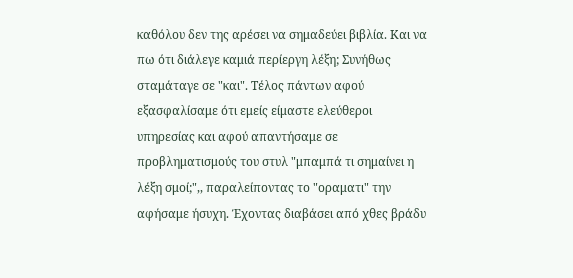καθόλου δεν της αρέσει να σημαδεύει βιβλία. Και να πω ότι διάλεγε καμιά περίεργη λέξη; Συνήθως σταμάταγε σε "και". Τέλος πάντων αφού εξασφαλίσαμε ότι εμείς είμαστε ελεύθεροι υπηρεσίας και αφού απαντήσαμε σε προβληματισμούς του στυλ "μπαμπά τι σημαίνει η λέξη σμοί;",, παραλείποντας το "οραματι" την αφήσαμε ήσυχη. Έχοντας διαβάσει από χθες βράδυ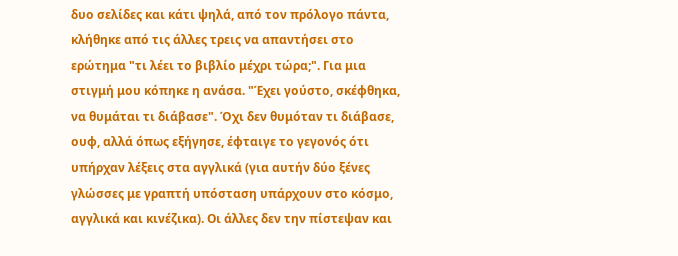δυο σελίδες και κάτι ψηλά, από τον πρόλογο πάντα, κλήθηκε από τις άλλες τρεις να απαντήσει στο ερώτημα "τι λέει το βιβλίο μέχρι τώρα;". Για μια στιγμή μου κόπηκε η ανάσα. "Έχει γούστο, σκέφθηκα, να θυμάται τι διάβασε". Όχι δεν θυμόταν τι διάβασε, ουφ, αλλά όπως εξήγησε, έφταιγε το γεγονός ότι υπήρχαν λέξεις στα αγγλικά (για αυτήν δύο ξένες γλώσσες με γραπτή υπόσταση υπάρχουν στο κόσμο, αγγλικά και κινέζικα). Οι άλλες δεν την πίστεψαν και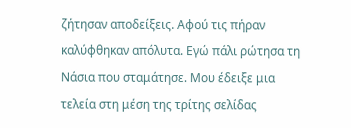ζήτησαν αποδείξεις. Αφού τις πήραν καλύφθηκαν απόλυτα. Εγώ πάλι ρώτησα τη Νάσια που σταμάτησε. Μου έδειξε μια τελεία στη μέση της τρίτης σελίδας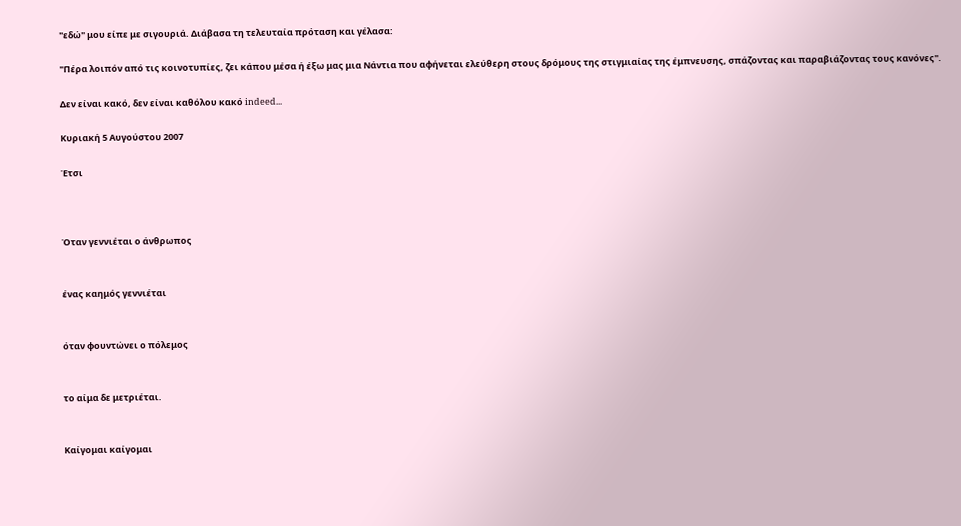"εδώ" μου είπε με σιγουριά. Διάβασα τη τελευταία πρόταση και γέλασα:

"Πέρα λοιπόν από τις κοινοτυπίες, ζει κάπου μέσα ή έξω μας μια Νάντια που αφήνεται ελεύθερη στους δρόμους της στιγμιαίας της έμπνευσης, σπάζοντας και παραβιάζοντας τους κανόνες".

Δεν είναι κακό, δεν είναι καθόλου κακό indeed...

Κυριακή 5 Αυγούστου 2007

Έτσι



Όταν γεννιέται ο άνθρωπος


ένας καημός γεννιέται


όταν φουντώνει ο πόλεμος


το αίμα δε μετριέται.


Καίγομαι καίγομαι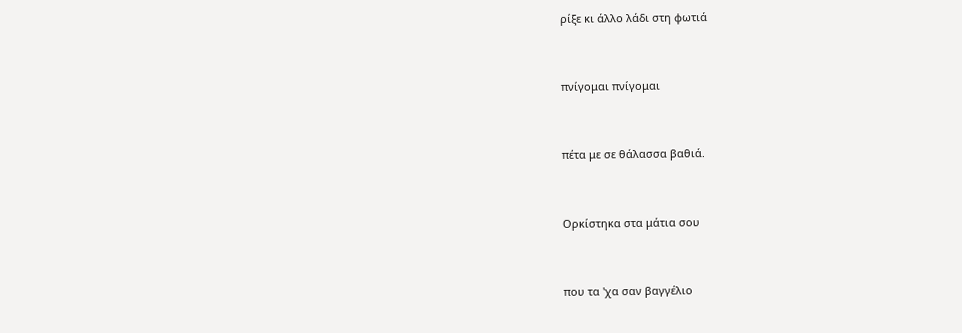ρίξε κι άλλο λάδι στη φωτιά


πνίγομαι πνίγομαι


πέτα με σε θάλασσα βαθιά.


Ορκίστηκα στα μάτια σου


που τα 'χα σαν βαγγέλιο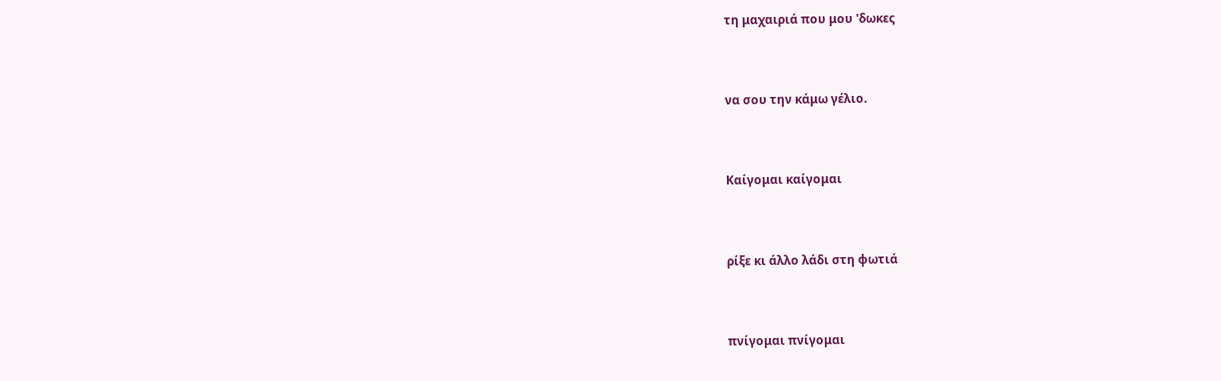τη μαχαιριά που μου 'δωκες


να σου την κάμω γέλιο.


Καίγομαι καίγομαι


ρίξε κι άλλο λάδι στη φωτιά


πνίγομαι πνίγομαι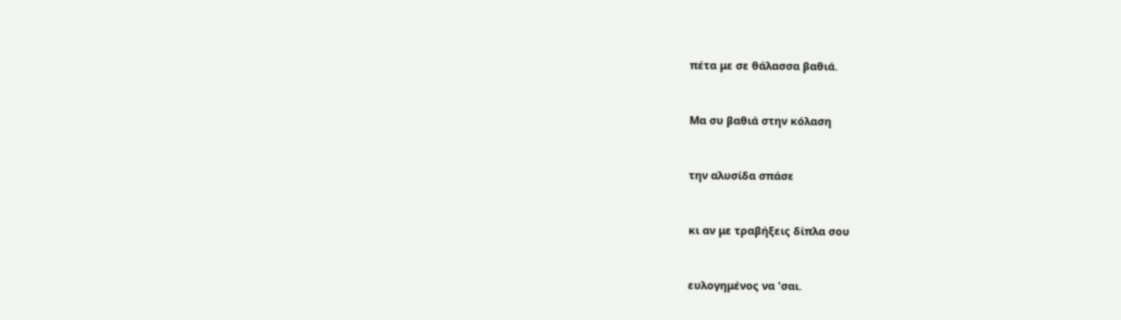πέτα με σε θάλασσα βαθιά.


Μα συ βαθιά στην κόλαση


την αλυσίδα σπάσε


κι αν με τραβήξεις δίπλα σου


ευλογημένος να 'σαι.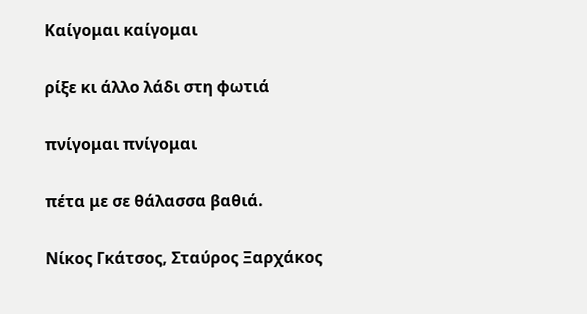Καίγομαι καίγομαι


ρίξε κι άλλο λάδι στη φωτιά


πνίγομαι πνίγομαι


πέτα με σε θάλασσα βαθιά.


Νίκος Γκάτσος, Σταύρος Ξαρχάκος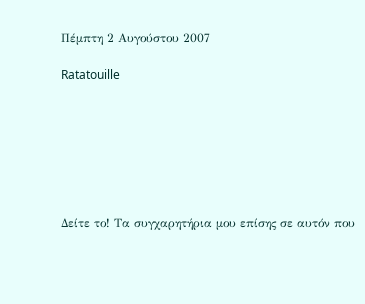Πέμπτη 2 Αυγούστου 2007

Ratatouille







Δείτε το! Τα συγχαρητήρια μου επίσης σε αυτόν που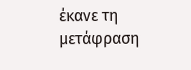έκανε τη μετάφραση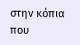στην κόπια που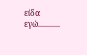είδα εγώ...........